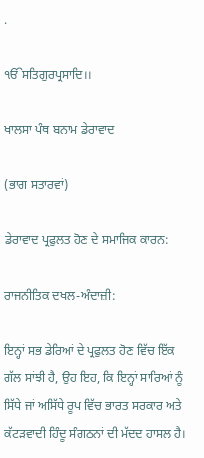.

ੴਸਤਿਗੁਰਪ੍ਰਸਾਦਿ।।

ਖਾਲਸਾ ਪੰਥ ਬਨਾਮ ਡੇਰਾਵਾਦ

(ਭਾਗ ਸਤਾਰਵਾਂ)

ਡੇਰਾਵਾਦ ਪ੍ਰਫੁਲਤ ਹੋਣ ਦੇ ਸਮਾਜਿਕ ਕਾਰਨ:

ਰਾਜਨੀਤਿਕ ਦਖਲ-ਅੰਦਾਜ਼ੀ:

ਇਨ੍ਹਾਂ ਸਭ ਡੇਰਿਆਂ ਦੇ ਪ੍ਰਫੁਲਤ ਹੋਣ ਵਿੱਚ ਇੱਕ ਗੱਲ ਸਾਂਝੀ ਹੈ, ਉਹ ਇਹ, ਕਿ ਇਨ੍ਹਾਂ ਸਾਰਿਆਂ ਨੂੰ ਸਿੱਧੇ ਜਾਂ ਅਸਿੱਧੇ ਰੂਪ ਵਿੱਚ ਭਾਰਤ ਸਰਕਾਰ ਅਤੇ ਕੱਟੜਵਾਦੀ ਹਿੰਦੂ ਸੰਗਠਨਾਂ ਦੀ ਮੱਦਦ ਹਾਸਲ ਹੈ।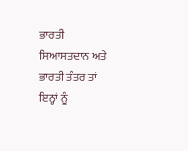ਭਾਰਤੀ ਸਿਆਸਤਦਾਨ ਅਤੇ ਭਾਰਤੀ ਤੰਤਰ ਤਾਂ ਇਨ੍ਹਾਂ ਨੂੰ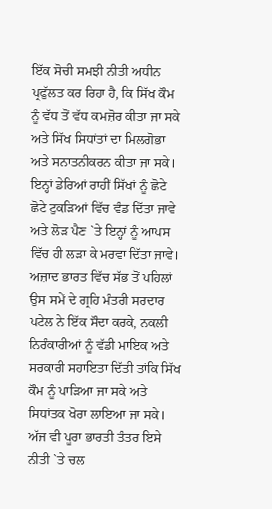ਇੱਕ ਸੋਚੀ ਸਮਝੀ ਨੀਤੀ ਅਧੀਨ ਪ੍ਰਫੁੱਲਤ ਕਰ ਰਿਹਾ ਹੈ, ਕਿ ਸਿੱਖ ਕੌਮ ਨੂੰ ਵੱਧ ਤੋਂ ਵੱਧ ਕਮਜ਼ੋਰ ਕੀਤਾ ਜਾ ਸਕੇ ਅਤੇ ਸਿੱਖ ਸਿਧਾਂਤਾਂ ਦਾ ਮਿਲਗੋਭਾ ਅਤੇ ਸਨਾਤਨੀਕਰਨ ਕੀਤਾ ਜਾ ਸਕੇ। ਇਨ੍ਹਾਂ ਡੇਰਿਆਂ ਰਾਹੀਂ ਸਿੱਖਾਂ ਨੂੰ ਛੋਟੇ ਛੋਟੇ ਟੁਕੜਿਆਂ ਵਿੱਚ ਵੰਡ ਦਿੱਤਾ ਜਾਵੇ ਅਤੇ ਲੋੜ ਪੈਣ `ਤੇ ਇਨ੍ਹਾਂ ਨੂੰ ਆਪਸ ਵਿੱਚ ਹੀ ਲੜਾ ਕੇ ਮਰਵਾ ਦਿੱਤਾ ਜਾਵੇ। ਅਜ਼ਾਦ ਭਾਰਤ ਵਿੱਚ ਸੱਭ ਤੋਂ ਪਹਿਲਾਂ ਉਸ ਸਮੇਂ ਦੇ ਗ੍ਰਹਿ ਮੰਤਰੀ ਸਰਦਾਰ ਪਟੇਲ ਨੇ ਇੱਕ ਸੌਦਾ ਕਰਕੇ, ਨਕਲੀ ਨਿਰੰਕਾਰੀਆਂ ਨੂੰ ਵੱਡੀ ਮਾਇਕ ਅਤੇ ਸਰਕਾਰੀ ਸਹਾਇਤਾ ਦਿੱਤੀ ਤਾਂਕਿ ਸਿੱਖ ਕੌਮ ਨੂੰ ਪਾੜਿਆ ਜਾ ਸਕੇ ਅਤੇ ਸਿਧਾਂਤਕ ਖੋਰਾ ਲਾਇਆ ਜਾ ਸਕੇ। ਅੱਜ ਵੀ ਪੂਰਾ ਭਾਰਤੀ ਤੰਤਰ ਇਸੇ ਨੀਤੀ `ਤੇ ਚਲ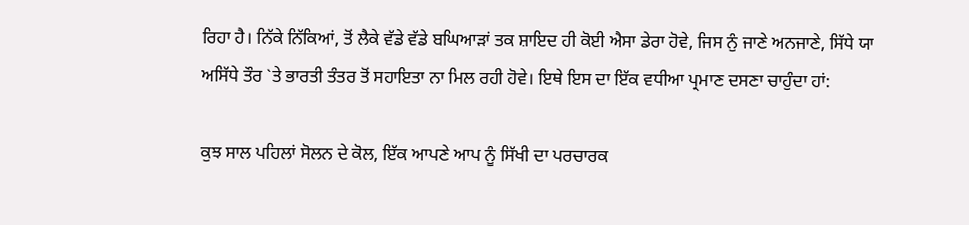ਰਿਹਾ ਹੈ। ਨਿੱਕੇ ਨਿੱਕਿਆਂ, ਤੋਂ ਲੈਕੇ ਵੱਡੇ ਵੱਡੇ ਬਘਿਆੜਾਂ ਤਕ ਸ਼ਾਇਦ ਹੀ ਕੋਈ ਐਸਾ ਡੇਰਾ ਹੋਵੇ, ਜਿਸ ਨੁੰ ਜਾਣੇ ਅਨਜਾਣੇ, ਸਿੱਧੇ ਯਾ ਅਸਿੱਧੇ ਤੌਰ `ਤੇ ਭਾਰਤੀ ਤੰਤਰ ਤੋਂ ਸਹਾਇਤਾ ਨਾ ਮਿਲ ਰਹੀ ਹੋਵੇ। ਇਥੇ ਇਸ ਦਾ ਇੱਕ ਵਧੀਆ ਪ੍ਰਮਾਣ ਦਸਣਾ ਚਾਹੁੰਦਾ ਹਾਂ:

ਕੁਝ ਸਾਲ ਪਹਿਲਾਂ ਸੋਲਨ ਦੇ ਕੋਲ, ਇੱਕ ਆਪਣੇ ਆਪ ਨੂੰ ਸਿੱਖੀ ਦਾ ਪਰਚਾਰਕ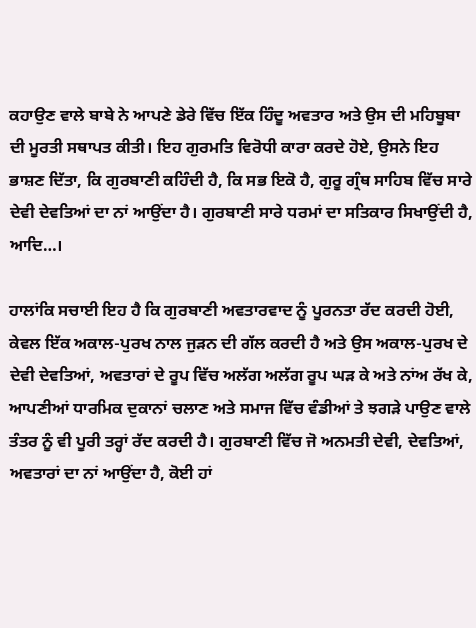ਕਹਾਉਣ ਵਾਲੇ ਬਾਬੇ ਨੇ ਆਪਣੇ ਡੇਰੇ ਵਿੱਚ ਇੱਕ ਹਿੰਦੂ ਅਵਤਾਰ ਅਤੇ ਉਸ ਦੀ ਮਹਿਬੂਬਾ ਦੀ ਮੂਰਤੀ ਸਥਾਪਤ ਕੀਤੀ। ਇਹ ਗੁਰਮਤਿ ਵਿਰੋਧੀ ਕਾਰਾ ਕਰਦੇ ਹੋਏ, ਉਸਨੇ ਇਹ ਭਾਸ਼ਣ ਦਿੱਤਾ, ਕਿ ਗੁਰਬਾਣੀ ਕਹਿੰਦੀ ਹੈ, ਕਿ ਸਭ ਇਕੋ ਹੈ, ਗੁਰੂ ਗ੍ਰੰਥ ਸਾਹਿਬ ਵਿੱਚ ਸਾਰੇ ਦੇਵੀ ਦੇਵਤਿਆਂ ਦਾ ਨਾਂ ਆਉਂਦਾ ਹੈ। ਗੁਰਬਾਣੀ ਸਾਰੇ ਧਰਮਾਂ ਦਾ ਸਤਿਕਾਰ ਸਿਖਾਉਂਦੀ ਹੈ, ਆਦਿ…।

ਹਾਲਾਂਕਿ ਸਚਾਈ ਇਹ ਹੈ ਕਿ ਗੁਰਬਾਣੀ ਅਵਤਾਰਵਾਦ ਨੂੰ ਪੂਰਨਤਾ ਰੱਦ ਕਰਦੀ ਹੋਈ, ਕੇਵਲ ਇੱਕ ਅਕਾਲ-ਪੁਰਖ ਨਾਲ ਜੁੜਨ ਦੀ ਗੱਲ ਕਰਦੀ ਹੈ ਅਤੇ ਉਸ ਅਕਾਲ-ਪੁਰਖ ਦੇ ਦੇਵੀ ਦੇਵਤਿਆਂ, ਅਵਤਾਰਾਂ ਦੇ ਰੂਪ ਵਿੱਚ ਅਲੱਗ ਅਲੱਗ ਰੂਪ ਘੜ ਕੇ ਅਤੇ ਨਾਂਅ ਰੱਖ ਕੇ, ਆਪਣੀਆਂ ਧਾਰਮਿਕ ਦੁਕਾਨਾਂ ਚਲਾਣ ਅਤੇ ਸਮਾਜ ਵਿੱਚ ਵੰਡੀਆਂ ਤੇ ਝਗੜੇ ਪਾਉਣ ਵਾਲੇ ਤੰਤਰ ਨੂੰ ਵੀ ਪੂਰੀ ਤਰ੍ਹਾਂ ਰੱਦ ਕਰਦੀ ਹੈ। ਗੁਰਬਾਣੀ ਵਿੱਚ ਜੋ ਅਨਮਤੀ ਦੇਵੀ, ਦੇਵਤਿਆਂ, ਅਵਤਾਰਾਂ ਦਾ ਨਾਂ ਆਉਂਦਾ ਹੈ, ਕੋਈ ਹਾਂ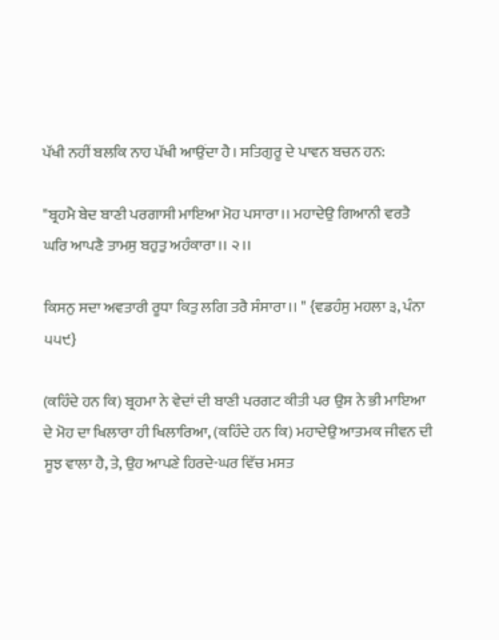ਪੱਖੀ ਨਹੀਂ ਬਲਕਿ ਨਾਹ ਪੱਖੀ ਆਉਂਦਾ ਹੈ। ਸਤਿਗੁਰੂ ਦੇ ਪਾਵਨ ਬਚਨ ਹਨ:

"ਬ੍ਰਹਮੈ ਬੇਦ ਬਾਣੀ ਪਰਗਾਸੀ ਮਾਇਆ ਮੋਹ ਪਸਾਰਾ।। ਮਹਾਦੇਉ ਗਿਆਨੀ ਵਰਤੈ ਘਰਿ ਆਪਣੈ ਤਾਮਸੁ ਬਹੁਤੁ ਅਹੰਕਾਰਾ।। ੨।।

ਕਿਸਨੁ ਸਦਾ ਅਵਤਾਰੀ ਰੂਧਾ ਕਿਤੁ ਲਗਿ ਤਰੈ ਸੰਸਾਰਾ।। " {ਵਡਹੰਸੁ ਮਹਲਾ ੩, ਪੰਨਾ ੫੫੯}

(ਕਹਿੰਦੇ ਹਨ ਕਿ) ਬ੍ਰਹਮਾ ਨੇ ਵੇਦਾਂ ਦੀ ਬਾਣੀ ਪਰਗਟ ਕੀਤੀ ਪਰ ਉਸ ਨੇ ਭੀ ਮਾਇਆ ਦੇ ਮੋਹ ਦਾ ਖਿਲਾਰਾ ਹੀ ਖਿਲਾਰਿਆ, (ਕਹਿੰਦੇ ਹਨ ਕਿ) ਮਹਾਦੇਉ ਆਤਮਕ ਜੀਵਨ ਦੀ ਸੂਝ ਵਾਲਾ ਹੈ, ਤੇ, ਉਹ ਆਪਣੇ ਹਿਰਦੇ-ਘਰ ਵਿੱਚ ਮਸਤ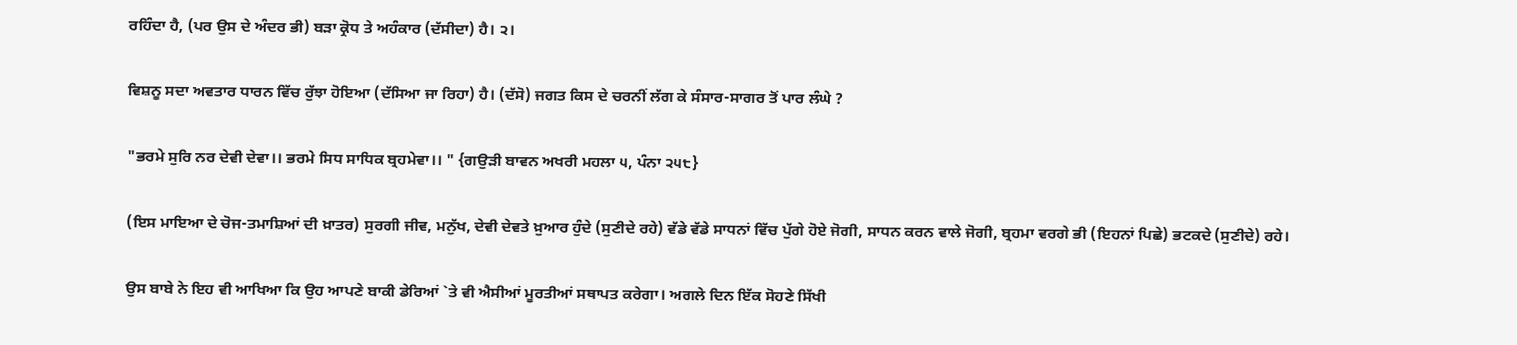ਰਹਿੰਦਾ ਹੈ, (ਪਰ ਉਸ ਦੇ ਅੰਦਰ ਭੀ) ਬੜਾ ਕ੍ਰੋਧ ਤੇ ਅਹੰਕਾਰ (ਦੱਸੀਦਾ) ਹੈ। ੨।

ਵਿਸ਼ਨੂ ਸਦਾ ਅਵਤਾਰ ਧਾਰਨ ਵਿੱਚ ਰੁੱਝਾ ਹੋਇਆ (ਦੱਸਿਆ ਜਾ ਰਿਹਾ) ਹੈ। (ਦੱਸੋ) ਜਗਤ ਕਿਸ ਦੇ ਚਰਨੀਂ ਲੱਗ ਕੇ ਸੰਸਾਰ-ਸਾਗਰ ਤੋਂ ਪਾਰ ਲੰਘੇ ?

"ਭਰਮੇ ਸੁਰਿ ਨਰ ਦੇਵੀ ਦੇਵਾ।। ਭਰਮੇ ਸਿਧ ਸਾਧਿਕ ਬ੍ਰਹਮੇਵਾ।। " {ਗਉੜੀ ਬਾਵਨ ਅਖਰੀ ਮਹਲਾ ੫, ਪੰਨਾ ੨੫੮}

(ਇਸ ਮਾਇਆ ਦੇ ਚੋਜ-ਤਮਾਸ਼ਿਆਂ ਦੀ ਖ਼ਾਤਰ) ਸੁਰਗੀ ਜੀਵ, ਮਨੁੱਖ, ਦੇਵੀ ਦੇਵਤੇ ਖ਼ੁਆਰ ਹੁੰਦੇ (ਸੁਣੀਦੇ ਰਹੇ) ਵੱਡੇ ਵੱਡੇ ਸਾਧਨਾਂ ਵਿੱਚ ਪੁੱਗੇ ਹੋਏ ਜੋਗੀ, ਸਾਧਨ ਕਰਨ ਵਾਲੇ ਜੋਗੀ, ਬ੍ਰਹਮਾ ਵਰਗੇ ਭੀ (ਇਹਨਾਂ ਪਿਛੇ) ਭਟਕਦੇ (ਸੁਣੀਦੇ) ਰਹੇ।

ਉਸ ਬਾਬੇ ਨੇ ਇਹ ਵੀ ਆਖਿਆ ਕਿ ਉਹ ਆਪਣੇ ਬਾਕੀ ਡੇਰਿਆਂ `ਤੇ ਵੀ ਐਸੀਆਂ ਮੂਰਤੀਆਂ ਸਥਾਪਤ ਕਰੇਗਾ। ਅਗਲੇ ਦਿਨ ਇੱਕ ਸੋਹਣੇ ਸਿੱਖੀ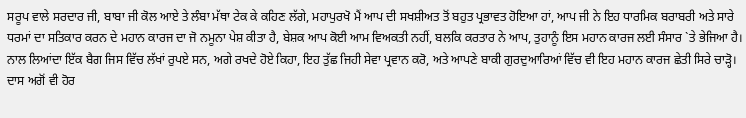ਸਰੂਪ ਵਾਲੇ ਸਰਦਾਰ ਜੀ, ਬਾਬਾ ਜੀ ਕੋਲ ਆਏ ਤੇ ਲੰਬਾ ਮੱਥਾ ਟੇਕ ਕੇ ਕਹਿਣ ਲੱਗੇ, ਮਹਾਪੁਰਖੋ ਮੈਂ ਆਪ ਦੀ ਸਖਸ਼ੀਅਤ ਤੋਂ ਬਹੁਤ ਪ੍ਰਭਾਵਤ ਹੋਇਆ ਹਾਂ, ਆਪ ਜੀ ਨੇ ਇਹ ਧਾਰਮਿਕ ਬਰਾਬਰੀ ਅਤੇ ਸਾਰੇ ਧਰਮਾਂ ਦਾ ਸਤਿਕਾਰ ਕਰਨ ਦੇ ਮਹਾਨ ਕਾਰਜ ਦਾ ਜੋ ਨਮੂਨਾ ਪੇਸ਼ ਕੀਤਾ ਹੈ, ਬੇਸ਼ਕ ਆਪ ਕੋਈ ਆਮ ਵਿਅਕਤੀ ਨਹੀਂ, ਬਲਕਿ ਕਰਤਾਰ ਨੇ ਆਪ, ਤੁਹਾਨੂੰ ਇਸ ਮਹਾਨ ਕਾਰਜ ਲਈ ਸੰਸਾਰ `ਤੇ ਭੇਜਿਆ ਹੈ। ਨਾਲ ਲਿਆਂਦਾ ਇੱਕ ਬੈਗ ਜਿਸ ਵਿੱਚ ਲੱਖਾਂ ਰੁਪਏ ਸਨ, ਅਗੇ ਰਖਦੇ ਹੋਏ ਕਿਹਾ, ਇਹ ਤੁੱਛ ਜਿਹੀ ਸੇਵਾ ਪ੍ਰਵਾਨ ਕਰੋ, ਅਤੇ ਆਪਣੇ ਬਾਕੀ ਗੁਰਦੁਆਰਿਆਂ ਵਿੱਚ ਵੀ ਇਹ ਮਹਾਨ ਕਾਰਜ ਛੇਤੀ ਸਿਰੇ ਚਾੜ੍ਹੋ। ਦਾਸ ਅਗੋਂ ਵੀ ਹੋਰ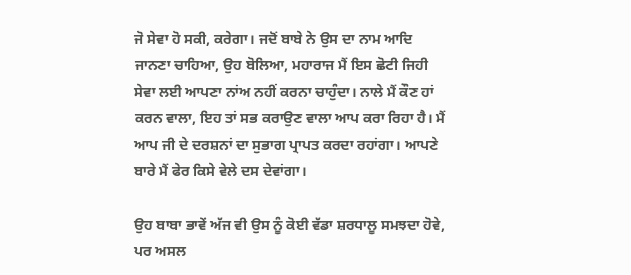ਜੋ ਸੇਵਾ ਹੋ ਸਕੀ, ਕਰੇਗਾ। ਜਦੋਂ ਬਾਬੇ ਨੇ ਉਸ ਦਾ ਨਾਮ ਆਦਿ ਜਾਨਣਾ ਚਾਹਿਆ, ਉਹ ਬੋਲਿਆ, ਮਹਾਰਾਜ ਮੈਂ ਇਸ ਛੋਟੀ ਜਿਹੀ ਸੇਵਾ ਲਈ ਆਪਣਾ ਨਾਂਅ ਨਹੀਂ ਕਰਨਾ ਚਾਹੁੰਦਾ। ਨਾਲੇ ਮੈਂ ਕੌਣ ਹਾਂ ਕਰਨ ਵਾਲਾ, ਇਹ ਤਾਂ ਸਭ ਕਰਾਉਣ ਵਾਲਾ ਆਪ ਕਰਾ ਰਿਹਾ ਹੈ। ਮੈਂ ਆਪ ਜੀ ਦੇ ਦਰਸ਼ਨਾਂ ਦਾ ਸੁਭਾਗ ਪ੍ਰਾਪਤ ਕਰਦਾ ਰਹਾਂਗਾ। ਆਪਣੇ ਬਾਰੇ ਮੈਂ ਫੇਰ ਕਿਸੇ ਵੇਲੇ ਦਸ ਦੇਵਾਂਗਾ।

ਉਹ ਬਾਬਾ ਭਾਵੇਂ ਅੱਜ ਵੀ ਉਸ ਨੂੰ ਕੋਈ ਵੱਡਾ ਸ਼ਰਧਾਲੂ ਸਮਝਦਾ ਹੋਵੇ, ਪਰ ਅਸਲ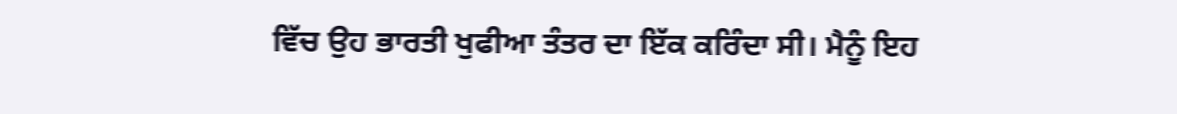ਵਿੱਚ ਉਹ ਭਾਰਤੀ ਖੁਫੀਆ ਤੰਤਰ ਦਾ ਇੱਕ ਕਰਿੰਦਾ ਸੀ। ਮੈਨੂੰ ਇਹ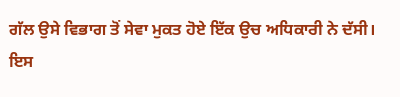ਗੱਲ ਉਸੇ ਵਿਭਾਗ ਤੋਂ ਸੇਵਾ ਮੁਕਤ ਹੋਏ ਇੱਕ ਉਚ ਅਧਿਕਾਰੀ ਨੇ ਦੱਸੀ। ਇਸ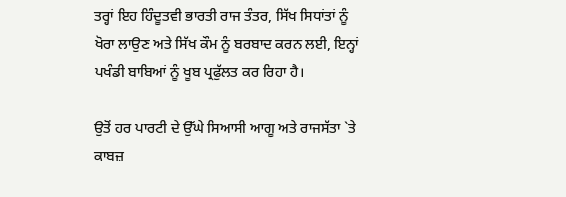ਤਰ੍ਹਾਂ ਇਹ ਹਿੰਦੂਤਵੀ ਭਾਰਤੀ ਰਾਜ ਤੰਤਰ, ਸਿੱਖ ਸਿਧਾਂਤਾਂ ਨੂੰ ਖੋਰਾ ਲਾਉਣ ਅਤੇ ਸਿੱਖ ਕੌਮ ਨੂੰ ਬਰਬਾਦ ਕਰਨ ਲਈ, ਇਨ੍ਹਾਂ ਪਖੰਡੀ ਬਾਬਿਆਂ ਨੂੰ ਖੂਬ ਪ੍ਰਫੁੱਲਤ ਕਰ ਰਿਹਾ ਹੈ।

ਉਤੋਂ ਹਰ ਪਾਰਟੀ ਦੇ ਉੱਘੇ ਸਿਆਸੀ ਆਗੂ ਅਤੇ ਰਾਜਸੱਤਾ `ਤੇ ਕਾਬਜ਼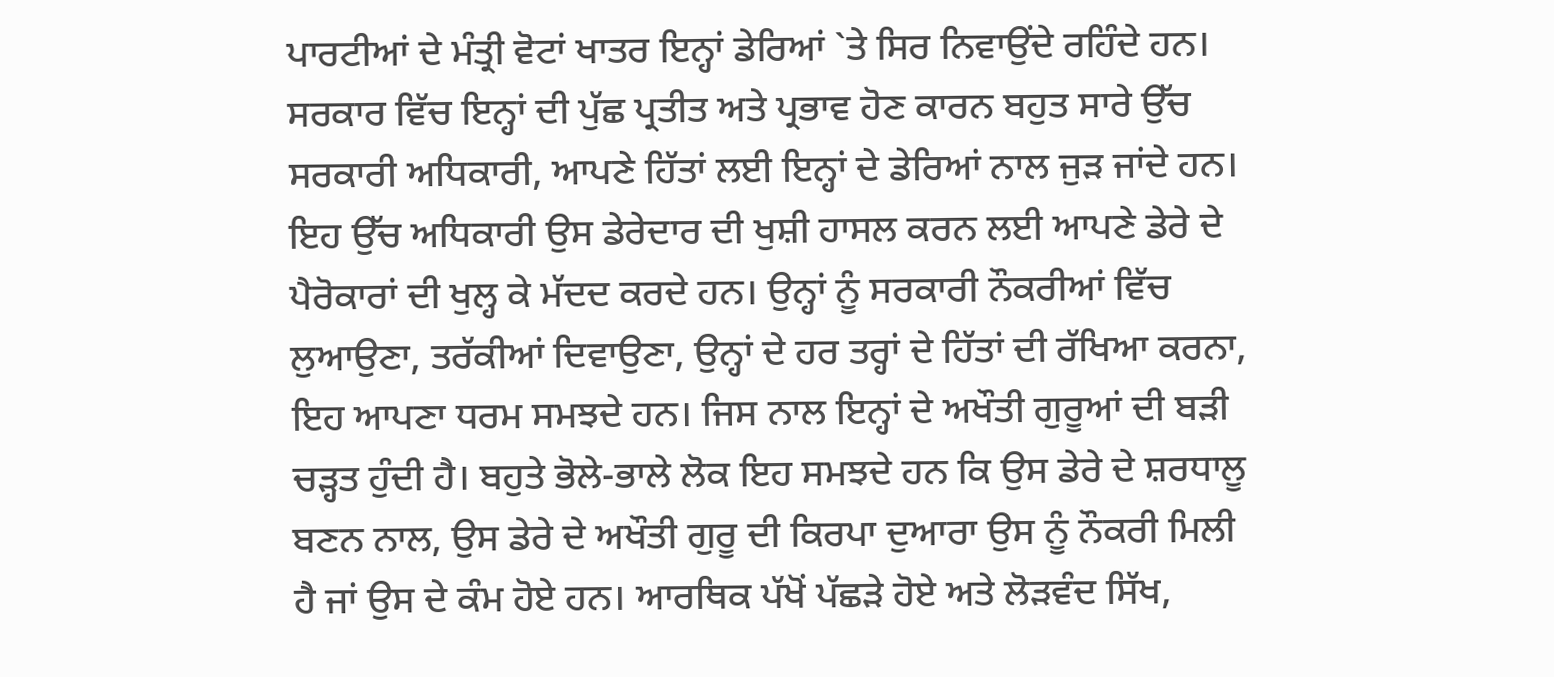ਪਾਰਟੀਆਂ ਦੇ ਮੰਤ੍ਰੀ ਵੋਟਾਂ ਖਾਤਰ ਇਨ੍ਹਾਂ ਡੇਰਿਆਂ `ਤੇ ਸਿਰ ਨਿਵਾਉਂਦੇ ਰਹਿੰਦੇ ਹਨ। ਸਰਕਾਰ ਵਿੱਚ ਇਨ੍ਹਾਂ ਦੀ ਪੁੱਛ ਪ੍ਰਤੀਤ ਅਤੇ ਪ੍ਰਭਾਵ ਹੋਣ ਕਾਰਨ ਬਹੁਤ ਸਾਰੇ ਉੱਚ ਸਰਕਾਰੀ ਅਧਿਕਾਰੀ, ਆਪਣੇ ਹਿੱਤਾਂ ਲਈ ਇਨ੍ਹਾਂ ਦੇ ਡੇਰਿਆਂ ਨਾਲ ਜੁੜ ਜਾਂਦੇ ਹਨ। ਇਹ ਉੱਚ ਅਧਿਕਾਰੀ ਉਸ ਡੇਰੇਦਾਰ ਦੀ ਖੁਸ਼ੀ ਹਾਸਲ ਕਰਨ ਲਈ ਆਪਣੇ ਡੇਰੇ ਦੇ ਪੈਰੋਕਾਰਾਂ ਦੀ ਖੁਲ੍ਹ ਕੇ ਮੱਦਦ ਕਰਦੇ ਹਨ। ਉਨ੍ਹਾਂ ਨੂੰ ਸਰਕਾਰੀ ਨੌਕਰੀਆਂ ਵਿੱਚ ਲੁਆਉਣਾ, ਤਰੱਕੀਆਂ ਦਿਵਾਉਣਾ, ਉਨ੍ਹਾਂ ਦੇ ਹਰ ਤਰ੍ਹਾਂ ਦੇ ਹਿੱਤਾਂ ਦੀ ਰੱਖਿਆ ਕਰਨਾ, ਇਹ ਆਪਣਾ ਧਰਮ ਸਮਝਦੇ ਹਨ। ਜਿਸ ਨਾਲ ਇਨ੍ਹਾਂ ਦੇ ਅਖੌਤੀ ਗੁਰੂਆਂ ਦੀ ਬੜੀ ਚੜ੍ਹਤ ਹੁੰਦੀ ਹੈ। ਬਹੁਤੇ ਭੋਲੇ-ਭਾਲੇ ਲੋਕ ਇਹ ਸਮਝਦੇ ਹਨ ਕਿ ਉਸ ਡੇਰੇ ਦੇ ਸ਼ਰਧਾਲੂ ਬਣਨ ਨਾਲ, ਉਸ ਡੇਰੇ ਦੇ ਅਖੌਤੀ ਗੁਰੂ ਦੀ ਕਿਰਪਾ ਦੁਆਰਾ ਉਸ ਨੂੰ ਨੌਕਰੀ ਮਿਲੀ ਹੈ ਜਾਂ ਉਸ ਦੇ ਕੰਮ ਹੋਏ ਹਨ। ਆਰਥਿਕ ਪੱਖੋਂ ਪੱਛੜੇ ਹੋਏ ਅਤੇ ਲੋੜਵੰਦ ਸਿੱਖ,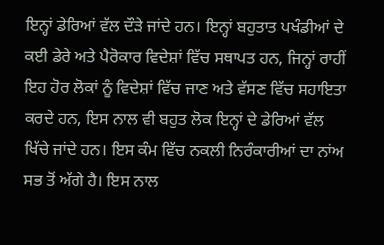ਇਨ੍ਹਾਂ ਡੇਰਿਆਂ ਵੱਲ ਦੌੜੇ ਜਾਂਦੇ ਹਨ। ਇਨ੍ਹਾਂ ਬਹੁਤਾਤ ਪਖੰਡੀਆਂ ਦੇ ਕਈ ਡੇਰੇ ਅਤੇ ਪੈਰੋਕਾਰ ਵਿਦੇਸ਼ਾਂ ਵਿੱਚ ਸਥਾਪਤ ਹਨ, ਜਿਨ੍ਹਾਂ ਰਾਹੀਂ ਇਹ ਹੋਰ ਲੋਕਾਂ ਨੂੰ ਵਿਦੇਸ਼ਾਂ ਵਿੱਚ ਜਾਣ ਅਤੇ ਵੱਸਣ ਵਿੱਚ ਸਹਾਇਤਾ ਕਰਦੇ ਹਨ, ਇਸ ਨਾਲ ਵੀ ਬਹੁਤ ਲੋਕ ਇਨ੍ਹਾਂ ਦੇ ਡੇਰਿਆਂ ਵੱਲ ਖਿੱਚੇ ਜਾਂਦੇ ਹਨ। ਇਸ ਕੰਮ ਵਿੱਚ ਨਕਲੀ ਨਿਰੰਕਾਰੀਆਂ ਦਾ ਨਾਂਅ ਸਭ ਤੋਂ ਅੱਗੇ ਹੈ। ਇਸ ਨਾਲ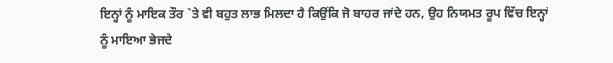ਇਨ੍ਹਾਂ ਨੂੰ ਮਾਇਕ ਤੌਰ `ਤੇ ਵੀ ਬਹੁਤ ਲਾਭ ਮਿਲਦਾ ਹੈ ਕਿਉਂਕਿ ਜੋ ਬਾਹਰ ਜਾਂਦੇ ਹਨ, ਉਹ ਨਿਯਮਤ ਰੂਪ ਵਿੱਚ ਇਨ੍ਹਾਂ ਨੂੰ ਮਾਇਆ ਭੇਜਦੇ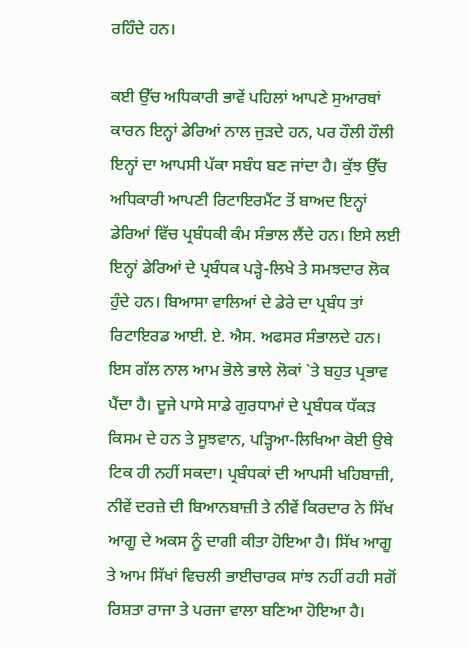ਰਹਿੰਦੇ ਹਨ।

ਕਈ ਉੱਚ ਅਧਿਕਾਰੀ ਭਾਵੇਂ ਪਹਿਲਾਂ ਆਪਣੇ ਸੁਆਰਥਾਂ ਕਾਰਨ ਇਨ੍ਹਾਂ ਡੇਰਿਆਂ ਨਾਲ ਜੁੜਦੇ ਹਨ, ਪਰ ਹੌਲੀ ਹੌਲੀ ਇਨ੍ਹਾਂ ਦਾ ਆਪਸੀ ਪੱਕਾ ਸਬੰਧ ਬਣ ਜਾਂਦਾ ਹੈ। ਕੁੱਝ ਉੱਚ ਅਧਿਕਾਰੀ ਆਪਣੀ ਰਿਟਾਇਰਮੈਂਟ ਤੋਂ ਬਾਅਦ ਇਨ੍ਹਾਂ ਡੇਰਿਆਂ ਵਿੱਚ ਪ੍ਰਬੰਧਕੀ ਕੰਮ ਸੰਭਾਲ ਲੈਂਦੇ ਹਨ। ਇਸੇ ਲਈ ਇਨ੍ਹਾਂ ਡੇਰਿਆਂ ਦੇ ਪ੍ਰਬੰਧਕ ਪੜ੍ਹੇ-ਲਿਖੇ ਤੇ ਸਮਝਦਾਰ ਲੋਕ ਹੁੰਦੇ ਹਨ। ਬਿਆਸਾ ਵਾਲਿਆਂ ਦੇ ਡੇਰੇ ਦਾ ਪ੍ਰਬੰਧ ਤਾਂ ਰਿਟਾਇਰਡ ਆਈ. ਏ. ਐਸ. ਅਫਸਰ ਸੰਭਾਲਦੇ ਹਨ। ਇਸ ਗੱਲ ਨਾਲ ਆਮ ਭੋਲੇ ਭਾਲੇ ਲੋਕਾਂ `ਤੇ ਬਹੁਤ ਪ੍ਰਭਾਵ ਪੈਂਦਾ ਹੈ। ਦੂਜੇ ਪਾਸੇ ਸਾਡੇ ਗੁਰਧਾਮਾਂ ਦੇ ਪ੍ਰਬੰਧਕ ਧੱਕੜ ਕਿਸਮ ਦੇ ਹਨ ਤੇ ਸੂਝਵਾਨ, ਪੜ੍ਹਿਆ-ਲਿਖਿਆ ਕੋਈ ਉਥੇ ਟਿਕ ਹੀ ਨਹੀਂ ਸਕਦਾ। ਪ੍ਰਬੰਧਕਾਂ ਦੀ ਆਪਸੀ ਖਹਿਬਾਜ਼ੀ, ਨੀਵੇਂ ਦਰਜ਼ੇ ਦੀ ਬਿਆਨਬਾਜ਼ੀ ਤੇ ਨੀਵੇਂ ਕਿਰਦਾਰ ਨੇ ਸਿੱਖ ਆਗੂ ਦੇ ਅਕਸ ਨੂੰ ਦਾਗੀ ਕੀਤਾ ਹੋਇਆ ਹੈ। ਸਿੱਖ ਆਗੂ ਤੇ ਆਮ ਸਿੱਖਾਂ ਵਿਚਲੀ ਭਾਈਚਾਰਕ ਸਾਂਝ ਨਹੀਂ ਰਹੀ ਸਗੋਂ ਰਿਸ਼ਤਾ ਰਾਜਾ ਤੇ ਪਰਜਾ ਵਾਲਾ ਬਣਿਆ ਹੋਇਆ ਹੈ।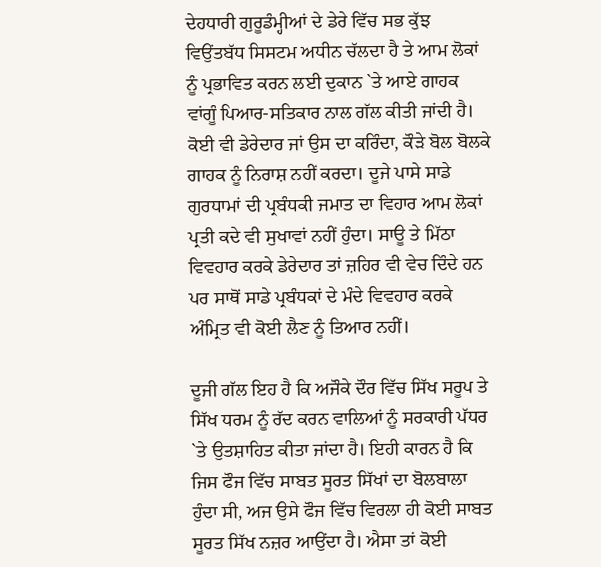ਦੇਹਧਾਰੀ ਗੁਰੂਡੰਮ੍ਹੀਆਂ ਦੇ ਡੇਰੇ ਵਿੱਚ ਸਭ ਕੁੱਝ ਵਿਉਂਤਬੱਧ ਸਿਸਟਮ ਅਧੀਨ ਚੱਲਦਾ ਹੈ ਤੇ ਆਮ ਲੋਕਾਂ ਨੂੰ ਪ੍ਰਭਾਵਿਤ ਕਰਨ ਲਈ ਦੁਕਾਨ `ਤੇ ਆਏ ਗਾਹਕ ਵਾਂਗੂੰ ਪਿਆਰ-ਸਤਿਕਾਰ ਨਾਲ ਗੱਲ ਕੀਤੀ ਜਾਂਦੀ ਹੈ। ਕੋਈ ਵੀ ਡੇਰੇਦਾਰ ਜਾਂ ਉਸ ਦਾ ਕਰਿੰਦਾ, ਕੌੜੇ ਬੋਲ ਬੋਲਕੇ ਗਾਹਕ ਨੂੰ ਨਿਰਾਸ਼ ਨਹੀਂ ਕਰਦਾ। ਦੂਜੇ ਪਾਸੇ ਸਾਡੇ ਗੁਰਧਾਮਾਂ ਦੀ ਪ੍ਰਬੰਧਕੀ ਜਮਾਤ ਦਾ ਵਿਹਾਰ ਆਮ ਲੋਕਾਂ ਪ੍ਰਤੀ ਕਦੇ ਵੀ ਸੁਖਾਵਾਂ ਨਹੀਂ ਹੁੰਦਾ। ਸਾਊ ਤੇ ਮਿੱਠਾ ਵਿਵਹਾਰ ਕਰਕੇ ਡੇਰੇਦਾਰ ਤਾਂ ਜ਼ਹਿਰ ਵੀ ਵੇਚ ਦਿੰਦੇ ਹਨ ਪਰ ਸਾਥੋਂ ਸਾਡੇ ਪ੍ਰਬੰਧਕਾਂ ਦੇ ਮੰਦੇ ਵਿਵਹਾਰ ਕਰਕੇ ਅੰਮ੍ਰਿਤ ਵੀ ਕੋਈ ਲੈਣ ਨੂੰ ਤਿਆਰ ਨਹੀਂ।

ਦੂਜੀ ਗੱਲ ਇਹ ਹੈ ਕਿ ਅਜੌਕੇ ਦੌਰ ਵਿੱਚ ਸਿੱਖ ਸਰੂਪ ਤੇ ਸਿੱਖ ਧਰਮ ਨੂੰ ਰੱਦ ਕਰਨ ਵਾਲਿਆਂ ਨੂੰ ਸਰਕਾਰੀ ਪੱਧਰ `ਤੇ ਉਤਸ਼ਾਹਿਤ ਕੀਤਾ ਜਾਂਦਾ ਹੈ। ਇਹੀ ਕਾਰਨ ਹੈ ਕਿ ਜਿਸ ਫੌਜ ਵਿੱਚ ਸਾਬਤ ਸੂਰਤ ਸਿੱਖਾਂ ਦਾ ਬੋਲਬਾਲਾ ਹੁੰਦਾ ਸੀ, ਅਜ ਉਸੇ ਫੌਜ ਵਿੱਚ ਵਿਰਲਾ ਹੀ ਕੋਈ ਸਾਬਤ ਸੂਰਤ ਸਿੱਖ ਨਜ਼ਰ ਆਉਂਦਾ ਹੈ। ਐਸਾ ਤਾਂ ਕੋਈ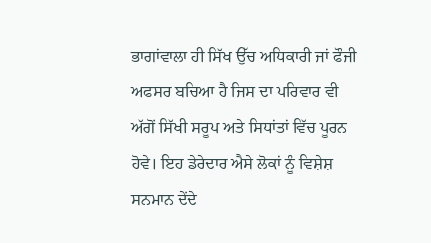ਭਾਗਾਂਵਾਲਾ ਹੀ ਸਿੱਖ ਉੱਚ ਅਧਿਕਾਰੀ ਜਾਂ ਫੌਜੀ ਅਫਸਰ ਬਚਿਆ ਹੈ ਜਿਸ ਦਾ ਪਰਿਵਾਰ ਵੀ ਅੱਗੋਂ ਸਿੱਖੀ ਸਰੂਪ ਅਤੇ ਸਿਧਾਂਤਾਂ ਵਿੱਚ ਪੂਰਨ ਹੋਵੇ। ਇਹ ਡੇਰੇਦਾਰ ਐਸੇ ਲੋਕਾਂ ਨੂੰ ਵਿਸ਼ੇਸ਼ ਸਨਮਾਨ ਦੇਂਦੇ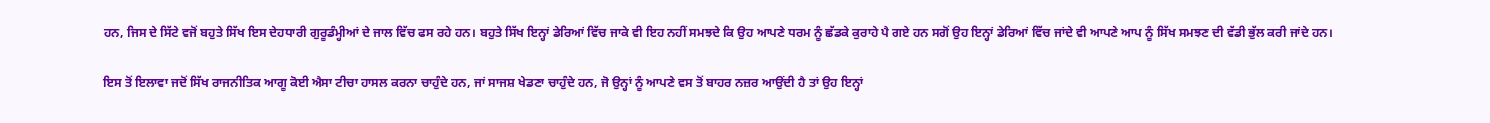ਹਨ, ਜਿਸ ਦੇ ਸਿੱਟੇ ਵਜੋਂ ਬਹੁਤੇ ਸਿੱਖ ਇਸ ਦੇਹਧਾਰੀ ਗੁਰੂਡੰਮ੍ਹੀਆਂ ਦੇ ਜਾਲ ਵਿੱਚ ਫਸ ਰਹੇ ਹਨ। ਬਹੁਤੇ ਸਿੱਖ ਇਨ੍ਹਾਂ ਡੇਰਿਆਂ ਵਿੱਚ ਜਾਕੇ ਵੀ ਇਹ ਨਹੀਂ ਸਮਝਦੇ ਕਿ ਉਹ ਆਪਣੇ ਧਰਮ ਨੂੰ ਛੱਡਕੇ ਕੁਰਾਹੇ ਪੈ ਗਏ ਹਨ ਸਗੋਂ ਉਹ ਇਨ੍ਹਾਂ ਡੇਰਿਆਂ ਵਿੱਚ ਜਾਂਦੇ ਵੀ ਆਪਣੇ ਆਪ ਨੂੰ ਸਿੱਖ ਸਮਝਣ ਦੀ ਵੱਡੀ ਭੁੱਲ ਕਰੀ ਜਾਂਦੇ ਹਨ।

ਇਸ ਤੋਂ ਇਲਾਵਾ ਜਦੋਂ ਸਿੱਖ ਰਾਜਨੀਤਿਕ ਆਗੂ ਕੋਈ ਐਸਾ ਟੀਚਾ ਹਾਸਲ ਕਰਨਾ ਚਾਹੁੰਦੇ ਹਨ, ਜਾਂ ਸਾਜਸ਼ ਖੇਡਣਾ ਚਾਹੁੰਦੇ ਹਨ, ਜੋ ਉਨ੍ਹਾਂ ਨੂੰ ਆਪਣੇ ਵਸ ਤੋਂ ਬਾਹਰ ਨਜ਼ਰ ਆਉਂਦੀ ਹੈ ਤਾਂ ਉਹ ਇਨ੍ਹਾਂ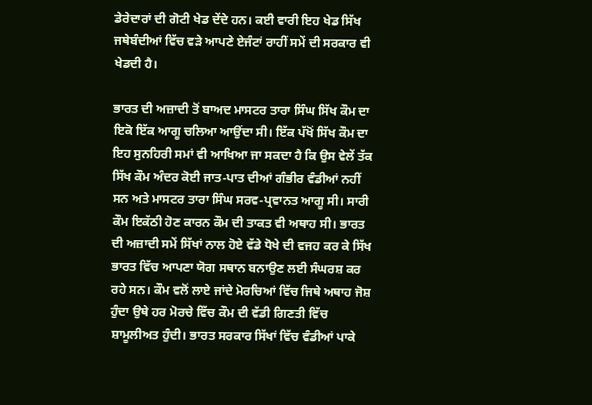ਡੇਰੇਦਾਰਾਂ ਦੀ ਗੋਟੀ ਖੇਡ ਦੇਂਦੇ ਹਨ। ਕਈ ਵਾਰੀ ਇਹ ਖੇਡ ਸਿੱਖ ਜਥੇਬੰਦੀਆਂ ਵਿੱਚ ਵੜੇ ਆਪਣੇ ਏਜੰਟਾਂ ਰਾਹੀਂ ਸਮੇਂ ਦੀ ਸਰਕਾਰ ਵੀ ਖੇਡਦੀ ਹੈ।

ਭਾਰਤ ਦੀ ਅਜ਼ਾਦੀ ਤੋਂ ਬਾਅਦ ਮਾਸਟਰ ਤਾਰਾ ਸਿੰਘ ਸਿੱਖ ਕੌਮ ਦਾ ਇਕੋ ਇੱਕ ਆਗੂ ਚਲਿਆ ਆਉਂਦਾ ਸੀ। ਇੱਕ ਪੱਖੋਂ ਸਿੱਖ ਕੌਮ ਦਾ ਇਹ ਸੁਨਹਿਰੀ ਸਮਾਂ ਵੀ ਆਖਿਆ ਜਾ ਸਕਦਾ ਹੈ ਕਿ ਉਸ ਵੇਲੇਂ ਤੱਕ ਸਿੱਖ ਕੌਮ ਅੰਦਰ ਕੋਈ ਜਾਤ-ਪਾਤ ਦੀਆਂ ਗੰਭੀਰ ਵੰਡੀਆਂ ਨਹੀਂ ਸਨ ਅਤੇ ਮਾਸਟਰ ਤਾਰਾ ਸਿੰਘ ਸਰਵ-ਪ੍ਰਵਾਨਤ ਆਗੂ ਸੀ। ਸਾਰੀ ਕੌਮ ਇਕੱਠੀ ਹੋਣ ਕਾਰਨ ਕੌਮ ਦੀ ਤਾਕਤ ਵੀ ਅਥਾਹ ਸੀ। ਭਾਰਤ ਦੀ ਅਜ਼ਾਦੀ ਸਮੇਂ ਸਿੱਖਾਂ ਨਾਲ ਹੋਏ ਵੱਡੇ ਧੋਖੇ ਦੀ ਵਜਹ ਕਰ ਕੇ ਸਿੱਖ ਭਾਰਤ ਵਿੱਚ ਆਪਣਾ ਯੋਗ ਸਥਾਨ ਬਨਾਉਣ ਲਈ ਸੰਘਰਸ਼ ਕਰ ਰਹੇ ਸਨ। ਕੌਮ ਵਲੋਂ ਲਾਏ ਜਾਂਦੇ ਮੋਰਚਿਆਂ ਵਿੱਚ ਜਿਥੇ ਅਥਾਹ ਜੋਸ਼ ਹੁੰਦਾ ਉਥੇ ਹਰ ਮੋਰਚੇ ਵਿੱਚ ਕੌਮ ਦੀ ਵੱਡੀ ਗਿਣਤੀ ਵਿੱਚ ਸ਼ਾਮੂਲੀਅਤ ਹੁੰਦੀ। ਭਾਰਤ ਸਰਕਾਰ ਸਿੱਖਾਂ ਵਿੱਚ ਵੰਡੀਆਂ ਪਾਕੇ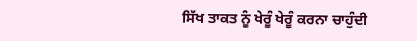ਸਿੱਖ ਤਾਕਤ ਨੂੰ ਖੇਰੂੰ ਖੇਰੂੰ ਕਰਨਾ ਚਾਹੁੰਦੀ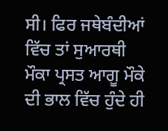ਸੀ। ਫਿਰ ਜਥੇਬੰਦੀਆਂ ਵਿੱਚ ਤਾਂ ਸੁਆਰਥੀ ਮੌਕਾ ਪ੍ਰਸਤ ਆਗੂ ਮੌਕੇ ਦੀ ਭਾਲ ਵਿੱਚ ਹੁੰਦੇ ਹੀ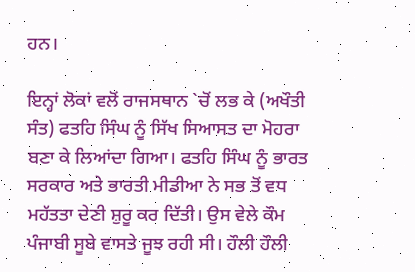ਹਨ।

ਇਨ੍ਹਾਂ ਲੋਕਾਂ ਵਲੋਂ ਰਾਜਸਥਾਨ `ਚੋਂ ਲਭ ਕੇ (ਅਖੌਤੀ ਸੰਤ) ਫਤਹਿ ਸਿੰਘ ਨੂੰ ਸਿੱਖ ਸਿਆਸਤ ਦਾ ਮੋਹਰਾ ਬਣਾ ਕੇ ਲਿਆਂਦਾ ਗਿਆ। ਫਤਹਿ ਸਿੰਘ ਨੂੰ ਭਾਰਤ ਸਰਕਾਰ ਅਤੇ ਭਾਰਤੀ ਮੀਡੀਆ ਨੇ ਸਭ ਤੋਂ ਵਧ ਮਹੱਤਤਾ ਦੇਣੀ ਸ਼ੁਰੂ ਕਰ ਦਿੱਤੀ। ਉਸ ਵੇਲੇ ਕੌਮ ਪੰਜਾਬੀ ਸੂਬੇ ਵਾਸਤੇ ਜੂਝ ਰਹੀ ਸੀ। ਹੌਲੀ ਹੌਲੀ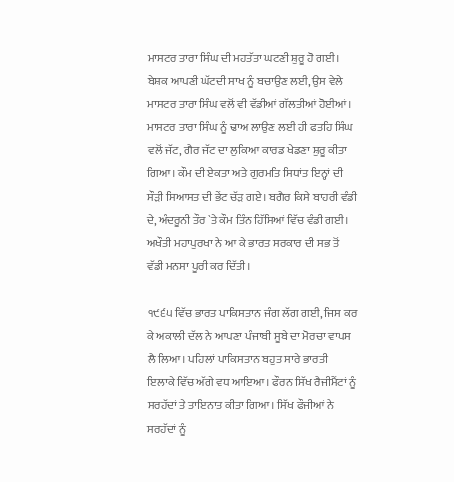ਮਾਸਟਰ ਤਾਰਾ ਸਿੰਘ ਦੀ ਮਹਤੱਤਾ ਘਟਣੀ ਸ਼ੁਰੂ ਹੋ ਗਈ। ਬੇਸ਼ਕ ਆਪਣੀ ਘੱਟਦੀ ਸਾਖ ਨੂੰ ਬਚਾਉਣ ਲਈ, ਉਸ ਵੇਲੇ ਮਾਸਟਰ ਤਾਰਾ ਸਿੰਘ ਵਲੋਂ ਵੀ ਵੱਡੀਆਂ ਗੱਲਤੀਆਂ ਹੋਈਆਂ। ਮਾਸਟਰ ਤਾਰਾ ਸਿੰਘ ਨੂੰ ਢਾਅ ਲਾਉਣ ਲਈ ਹੀ ਫਤਹਿ ਸਿੰਘ ਵਲੋਂ ਜੱਟ, ਗੈਰ ਜੱਟ ਦਾ ਲੁਕਿਆ ਕਾਰਡ ਖੇਡਣਾ ਸ਼ੁਰੂ ਕੀਤਾ ਗਿਆ। ਕੌਮ ਦੀ ਏਕਤਾ ਅਤੇ ਗੁਰਮਤਿ ਸਿਧਾਂਤ ਇਨ੍ਹਾਂ ਦੀ ਸੌੜੀ ਸਿਆਸਤ ਦੀ ਭੇਂਟ ਚੱੜ ਗਏ। ਬਗੈਰ ਕਿਸੇ ਬਾਹਰੀ ਵੰਡੀ ਦੇ, ਅੰਦਰੂਨੀ ਤੌਰ `ਤੇ ਕੌਮ ਤਿੰਨ ਹਿੱਸਿਆਂ ਵਿੱਚ ਵੰਡੀ ਗਈ। ਅਖੌਤੀ ਮਹਾਪੁਰਖਾ ਨੇ ਆ ਕੇ ਭਾਰਤ ਸਰਕਾਰ ਦੀ ਸਭ ਤੋਂ ਵੱਡੀ ਮਨਸਾ ਪੂਰੀ ਕਰ ਦਿੱਤੀ।

੧੯੬੫ ਵਿੱਚ ਭਾਰਤ ਪਾਕਿਸਤਾਨ ਜੰਗ ਲੱਗ ਗਈ, ਜਿਸ ਕਰ ਕੇ ਅਕਾਲੀ ਦੱਲ ਨੇ ਆਪਣਾ ਪੰਜਾਬੀ ਸੂਬੇ ਦਾ ਮੋਰਚਾ ਵਾਪਸ ਲੈ ਲਿਆ। ਪਹਿਲਾਂ ਪਾਕਿਸਤਾਨ ਬਹੁਤ ਸਾਰੇ ਭਾਰਤੀ ਇਲਾਕੇ ਵਿੱਚ ਅੱਗੇ ਵਧ ਆਇਆ। ਫੌਰਨ ਸਿੱਖ ਰੈਜੀਮੈਂਟਾਂ ਨੂੰ ਸਰਹੱਦਾਂ ਤੇ ਤਾਇਨਾਤ ਕੀਤਾ ਗਿਆ। ਸਿੱਖ ਫੌਜੀਆਂ ਨੇ ਸਰਹੱਦਾਂ ਨੂੰ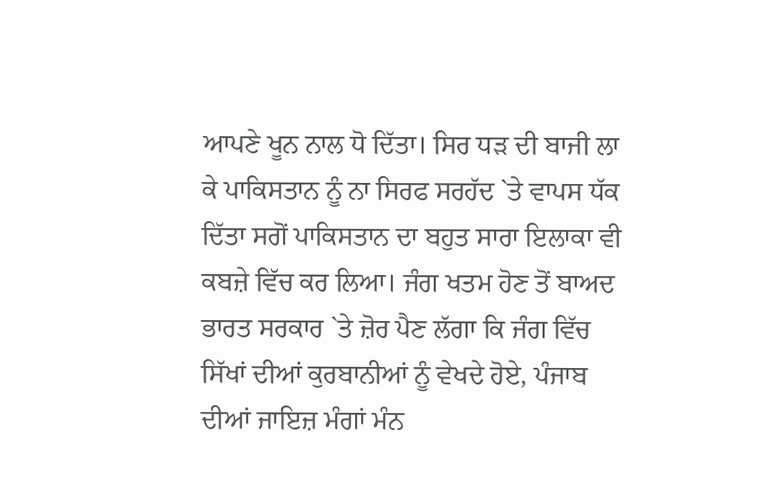ਆਪਣੇ ਖੂਨ ਨਾਲ ਧੋ ਦਿੱਤਾ। ਸਿਰ ਧੜ ਦੀ ਬਾਜੀ ਲਾ ਕੇ ਪਾਕਿਸਤਾਨ ਨੂੰ ਨਾ ਸਿਰਫ ਸਰਹੱਦ `ਤੇ ਵਾਪਸ ਧੱਕ ਦਿੱਤਾ ਸਗੋਂ ਪਾਕਿਸਤਾਨ ਦਾ ਬਹੁਤ ਸਾਰਾ ਇਲਾਕਾ ਵੀ ਕਬਜ਼ੇ ਵਿੱਚ ਕਰ ਲਿਆ। ਜੰਗ ਖਤਮ ਹੋਣ ਤੋਂ ਬਾਅਦ ਭਾਰਤ ਸਰਕਾਰ `ਤੇ ਜ਼ੋਰ ਪੈਣ ਲੱਗਾ ਕਿ ਜੰਗ ਵਿੱਚ ਸਿੱਖਾਂ ਦੀਆਂ ਕੁਰਬਾਨੀਆਂ ਨੂੰ ਵੇਖਦੇ ਹੋਏ, ਪੰਜਾਬ ਦੀਆਂ ਜਾਇਜ਼ ਮੰਗਾਂ ਮੰਨ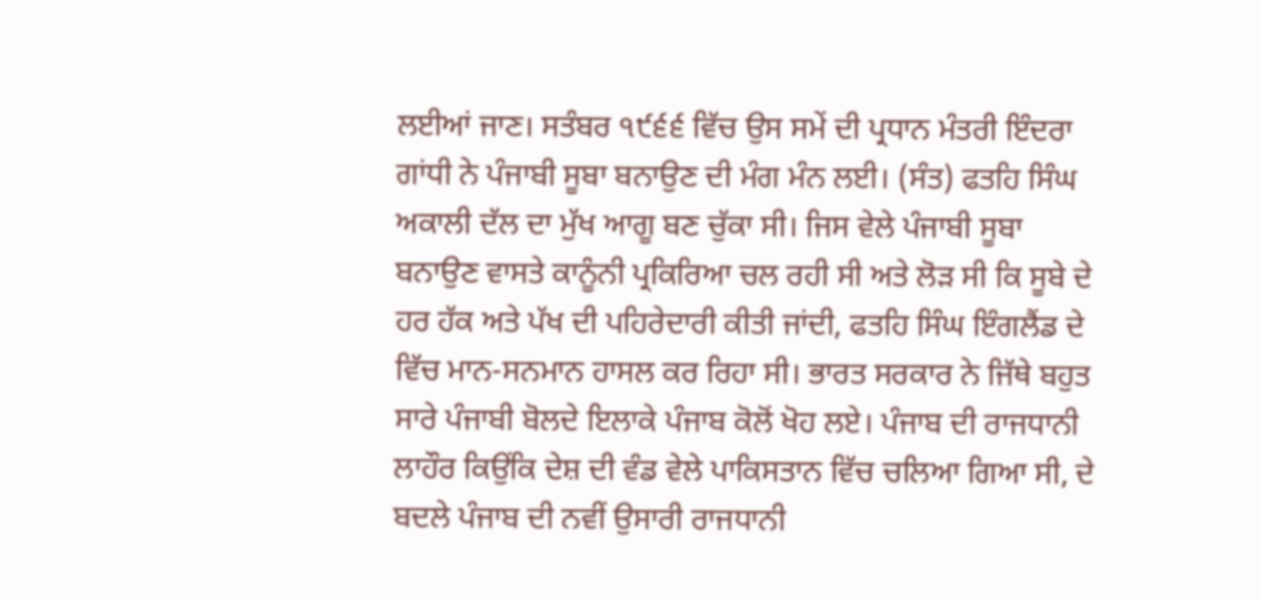ਲਈਆਂ ਜਾਣ। ਸਤੰਬਰ ੧੯੬੬ ਵਿੱਚ ਉਸ ਸਮੇਂ ਦੀ ਪ੍ਰਧਾਨ ਮੰਤਰੀ ਇੰਦਰਾ ਗਾਂਧੀ ਨੇ ਪੰਜਾਬੀ ਸੂਬਾ ਬਨਾਉਣ ਦੀ ਮੰਗ ਮੰਨ ਲਈ। (ਸੰਤ) ਫਤਹਿ ਸਿੰਘ ਅਕਾਲੀ ਦੱਲ ਦਾ ਮੁੱਖ ਆਗੂ ਬਣ ਚੁੱਕਾ ਸੀ। ਜਿਸ ਵੇਲੇ ਪੰਜਾਬੀ ਸੂਬਾ ਬਨਾਉਣ ਵਾਸਤੇ ਕਾਨੂੰਨੀ ਪ੍ਰਕਿਰਿਆ ਚਲ ਰਹੀ ਸੀ ਅਤੇ ਲੋੜ ਸੀ ਕਿ ਸੂਬੇ ਦੇ ਹਰ ਹੱਕ ਅਤੇ ਪੱਖ ਦੀ ਪਹਿਰੇਦਾਰੀ ਕੀਤੀ ਜਾਂਦੀ, ਫਤਹਿ ਸਿੰਘ ਇੰਗਲੈਂਡ ਦੇ ਵਿੱਚ ਮਾਨ-ਸਨਮਾਨ ਹਾਸਲ ਕਰ ਰਿਹਾ ਸੀ। ਭਾਰਤ ਸਰਕਾਰ ਨੇ ਜਿੱਥੇ ਬਹੁਤ ਸਾਰੇ ਪੰਜਾਬੀ ਬੋਲਦੇ ਇਲਾਕੇ ਪੰਜਾਬ ਕੋਲੋਂ ਖੋਹ ਲਏ। ਪੰਜਾਬ ਦੀ ਰਾਜਧਾਨੀ ਲਾਹੌਰ ਕਿਉਂਕਿ ਦੇਸ਼ ਦੀ ਵੰਡ ਵੇਲੇ ਪਾਕਿਸਤਾਨ ਵਿੱਚ ਚਲਿਆ ਗਿਆ ਸੀ, ਦੇ ਬਦਲੇ ਪੰਜਾਬ ਦੀ ਨਵੀਂ ਉਸਾਰੀ ਰਾਜਧਾਨੀ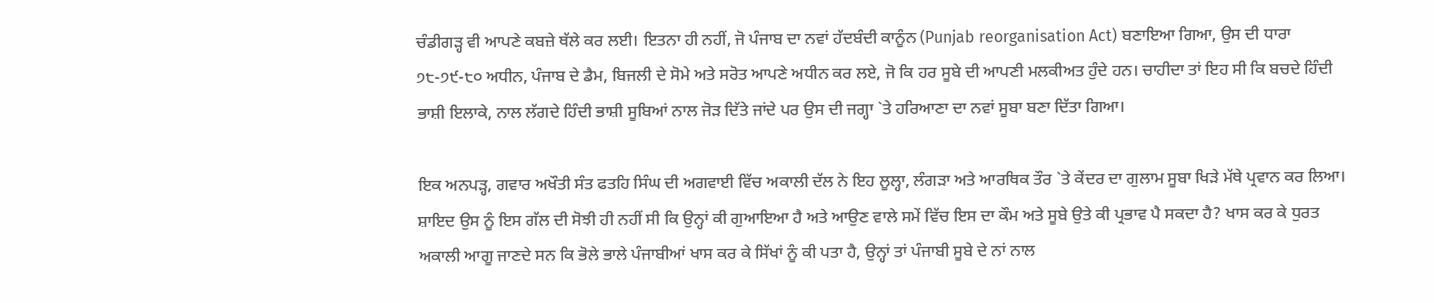ਚੰਡੀਗੜ੍ਹ ਵੀ ਆਪਣੇ ਕਬਜ਼ੇ ਥੱਲੇ ਕਰ ਲਈ। ਇਤਨਾ ਹੀ ਨਹੀਂ, ਜੋ ਪੰਜਾਬ ਦਾ ਨਵਾਂ ਹੱਦਬੰਦੀ ਕਾਨੂੰਨ (Punjab reorganisation Act) ਬਣਾਇਆ ਗਿਆ, ਉਸ ਦੀ ਧਾਰਾ ੭੮-੭੯-੮੦ ਅਧੀਨ, ਪੰਜਾਬ ਦੇ ਡੈਮ, ਬਿਜਲੀ ਦੇ ਸੋਮੇ ਅਤੇ ਸਰੋਤ ਆਪਣੇ ਅਧੀਨ ਕਰ ਲਏ, ਜੋ ਕਿ ਹਰ ਸੂਬੇ ਦੀ ਆਪਣੀ ਮਲਕੀਅਤ ਹੁੰਦੇ ਹਨ। ਚਾਹੀਦਾ ਤਾਂ ਇਹ ਸੀ ਕਿ ਬਚਦੇ ਹਿੰਦੀ ਭਾਸ਼ੀ ਇਲਾਕੇ, ਨਾਲ ਲੱਗਦੇ ਹਿੰਦੀ ਭਾਸ਼ੀ ਸੂਬਿਆਂ ਨਾਲ ਜੋੜ ਦਿੱਤੇ ਜਾਂਦੇ ਪਰ ਉਸ ਦੀ ਜਗ੍ਹਾ `ਤੇ ਹਰਿਆਣਾ ਦਾ ਨਵਾਂ ਸੂਬਾ ਬਣਾ ਦਿੱਤਾ ਗਿਆ।

ਇਕ ਅਨਪੜ੍ਹ, ਗਵਾਰ ਅਖੌਤੀ ਸੰਤ ਫਤਹਿ ਸਿੰਘ ਦੀ ਅਗਵਾਈ ਵਿੱਚ ਅਕਾਲੀ ਦੱਲ ਨੇ ਇਹ ਲੂਲ੍ਹਾ, ਲੰਗੜਾ ਅਤੇ ਆਰਥਿਕ ਤੌਰ `ਤੇ ਕੇਂਦਰ ਦਾ ਗੁਲਾਮ ਸੂਬਾ ਖਿੜੇ ਮੱਥੇ ਪ੍ਰਵਾਨ ਕਰ ਲਿਆ। ਸ਼ਾਇਦ ਉਸ ਨੂੰ ਇਸ ਗੱਲ ਦੀ ਸੋਝੀ ਹੀ ਨਹੀਂ ਸੀ ਕਿ ਉਨ੍ਹਾਂ ਕੀ ਗੁਆਇਆ ਹੈ ਅਤੇ ਆਉਣ ਵਾਲੇ ਸਮੇਂ ਵਿੱਚ ਇਸ ਦਾ ਕੌਮ ਅਤੇ ਸੂਬੇ ਉਤੇ ਕੀ ਪ੍ਰਭਾਵ ਪੈ ਸਕਦਾ ਹੈ? ਖਾਸ ਕਰ ਕੇ ਧੁਰਤ ਅਕਾਲੀ ਆਗੂ ਜਾਣਦੇ ਸਨ ਕਿ ਭੋਲੇ ਭਾਲੇ ਪੰਜਾਬੀਆਂ ਖਾਸ ਕਰ ਕੇ ਸਿੱਖਾਂ ਨੂੰ ਕੀ ਪਤਾ ਹੈ, ਉਨ੍ਹਾਂ ਤਾਂ ਪੰਜਾਬੀ ਸੂਬੇ ਦੇ ਨਾਂ ਨਾਲ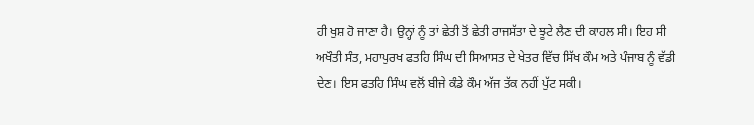ਹੀ ਖੁਸ਼ ਹੋ ਜਾਣਾ ਹੈ। ਉਨ੍ਹਾਂ ਨੂੰ ਤਾਂ ਛੇਤੀ ਤੋਂ ਛੇਤੀ ਰਾਜਸੱਤਾ ਦੇ ਝੂਟੇ ਲੈਣ ਦੀ ਕਾਹਲ ਸੀ। ਇਹ ਸੀ ਅਖੌਤੀ ਸੰਤ, ਮਹਾਪੁਰਖ ਫਤਹਿ ਸਿੰਘ ਦੀ ਸਿਆਸਤ ਦੇ ਖੇਤਰ ਵਿੱਚ ਸਿੱਖ ਕੌਮ ਅਤੇ ਪੰਜਾਬ ਨੂੰ ਵੱਡੀ ਦੇਣ। ਇਸ ਫਤਹਿ ਸਿੰਘ ਵਲੋਂ ਬੀਜੇ ਕੰਡੇ ਕੌਮ ਅੱਜ ਤੱਕ ਨਹੀਂ ਪੁੱਟ ਸਕੀ।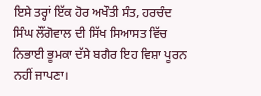ਇਸੇ ਤਰ੍ਹਾਂ ਇੱਕ ਹੋਰ ਅਖੌਤੀ ਸੰਤ, ਹਰਚੰਦ ਸਿੰਘ ਲੌਂਗੋਵਾਲ ਦੀ ਸਿੱਖ ਸਿਆਸਤ ਵਿੱਚ ਨਿਭਾਈ ਭੂਮਕਾ ਦੱਸੇ ਬਗੈਰ ਇਹ ਵਿਸ਼ਾ ਪੂਰਨ ਨਹੀਂ ਜਾਪਣਾ।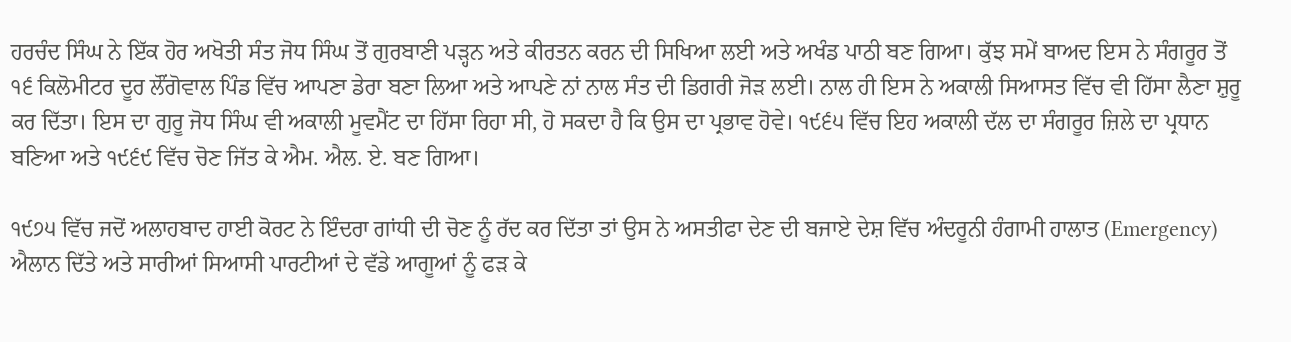ਹਰਚੰਦ ਸਿੰਘ ਨੇ ਇੱਕ ਹੋਰ ਅਖੋਤੀ ਸੰਤ ਜੋਧ ਸਿੰਘ ਤੋਂ ਗੁਰਬਾਣੀ ਪੜ੍ਹਨ ਅਤੇ ਕੀਰਤਨ ਕਰਨ ਦੀ ਸਿਖਿਆ ਲਈ ਅਤੇ ਅਖੰਡ ਪਾਠੀ ਬਣ ਗਿਆ। ਕੁੱਝ ਸਮੇਂ ਬਾਅਦ ਇਸ ਨੇ ਸੰਗਰੂਰ ਤੋਂ ੧੬ ਕਿਲੋਮੀਟਰ ਦੂਰ ਲੌਂਗੋਵਾਲ ਪਿੰਡ ਵਿੱਚ ਆਪਣਾ ਡੇਰਾ ਬਣਾ ਲਿਆ ਅਤੇ ਆਪਣੇ ਨਾਂ ਨਾਲ ਸੰਤ ਦੀ ਡਿਗਰੀ ਜੋੜ ਲਈ। ਨਾਲ ਹੀ ਇਸ ਨੇ ਅਕਾਲੀ ਸਿਆਸਤ ਵਿੱਚ ਵੀ ਹਿੱਸਾ ਲੈਣਾ ਸ਼ੁਰੂ ਕਰ ਦਿੱਤਾ। ਇਸ ਦਾ ਗੁਰੂ ਜੋਧ ਸਿੰਘ ਵੀ ਅਕਾਲੀ ਮੂਵਮੈਂਟ ਦਾ ਹਿੱਸਾ ਰਿਹਾ ਸੀ, ਹੋ ਸਕਦਾ ਹੈ ਕਿ ਉਸ ਦਾ ਪ੍ਰਭਾਵ ਹੋਵੇ। ੧੯੬੫ ਵਿੱਚ ਇਹ ਅਕਾਲੀ ਦੱਲ ਦਾ ਸੰਗਰੂਰ ਜ਼ਿਲੇ ਦਾ ਪ੍ਰਧਾਨ ਬਣਿਆ ਅਤੇ ੧੯੬੯ ਵਿੱਚ ਚੋਣ ਜਿੱਤ ਕੇ ਐਮ. ਐਲ. ਏ. ਬਣ ਗਿਆ।

੧੯੭੫ ਵਿੱਚ ਜਦੋਂ ਅਲਾਹਬਾਦ ਹਾਈ ਕੋਰਟ ਨੇ ਇੰਦਰਾ ਗਾਂਧੀ ਦੀ ਚੋਣ ਨੂੰ ਰੱਦ ਕਰ ਦਿੱਤਾ ਤਾਂ ਉਸ ਨੇ ਅਸਤੀਫਾ ਦੇਣ ਦੀ ਬਜਾਏ ਦੇਸ਼ ਵਿੱਚ ਅੰਦਰੂਨੀ ਹੰਗਾਮੀ ਹਾਲਾਤ (Emergency) ਐਲਾਨ ਦਿੱਤੇ ਅਤੇ ਸਾਰੀਆਂ ਸਿਆਸੀ ਪਾਰਟੀਆਂ ਦੇ ਵੱਡੇ ਆਗੂਆਂ ਨੂੰ ਫੜ ਕੇ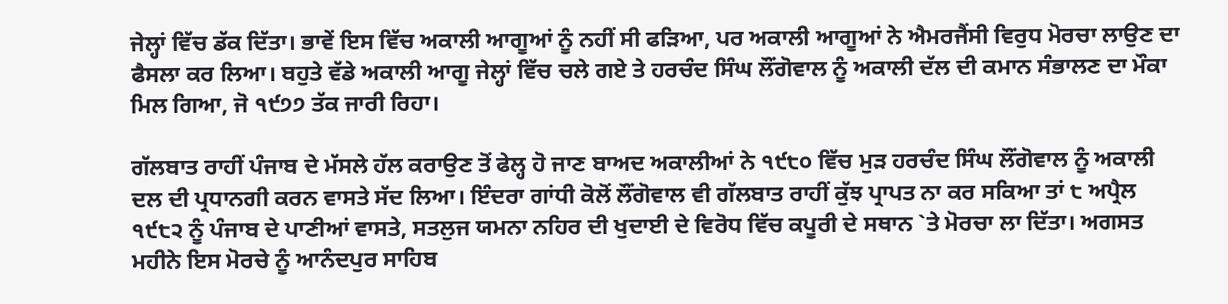ਜੇਲ੍ਹਾਂ ਵਿੱਚ ਡੱਕ ਦਿੱਤਾ। ਭਾਵੇਂ ਇਸ ਵਿੱਚ ਅਕਾਲੀ ਆਗੂਆਂ ਨੂੰ ਨਹੀਂ ਸੀ ਫੜਿਆ, ਪਰ ਅਕਾਲੀ ਆਗੂਆਂ ਨੇ ਐਮਰਜੈਂਸੀ ਵਿਰੁਧ ਮੋਰਚਾ ਲਾਉਣ ਦਾ ਫੈਸਲਾ ਕਰ ਲਿਆ। ਬਹੁਤੇ ਵੱਡੇ ਅਕਾਲੀ ਆਗੂ ਜੇਲ੍ਹਾਂ ਵਿੱਚ ਚਲੇ ਗਏ ਤੇ ਹਰਚੰਦ ਸਿੰਘ ਲੌਂਗੋਵਾਲ ਨੂੰ ਅਕਾਲੀ ਦੱਲ ਦੀ ਕਮਾਨ ਸੰਭਾਲਣ ਦਾ ਮੌਕਾ ਮਿਲ ਗਿਆ, ਜੋ ੧੯੭੭ ਤੱਕ ਜਾਰੀ ਰਿਹਾ।

ਗੱਲਬਾਤ ਰਾਹੀਂ ਪੰਜਾਬ ਦੇ ਮੱਸਲੇ ਹੱਲ ਕਰਾਉਣ ਤੋਂ ਫੇਲ੍ਹ ਹੋ ਜਾਣ ਬਾਅਦ ਅਕਾਲੀਆਂ ਨੇ ੧੯੮੦ ਵਿੱਚ ਮੁੜ ਹਰਚੰਦ ਸਿੰਘ ਲੌਂਗੋਵਾਲ ਨੂੰ ਅਕਾਲੀ ਦਲ ਦੀ ਪ੍ਰਧਾਨਗੀ ਕਰਨ ਵਾਸਤੇ ਸੱਦ ਲਿਆ। ਇੰਦਰਾ ਗਾਂਧੀ ਕੋਲੋਂ ਲੌਂਗੋਵਾਲ ਵੀ ਗੱਲਬਾਤ ਰਾਹੀਂ ਕੁੱਝ ਪ੍ਰਾਪਤ ਨਾ ਕਰ ਸਕਿਆ ਤਾਂ ੮ ਅਪ੍ਰੈਲ ੧੯੮੨ ਨੂੰ ਪੰਜਾਬ ਦੇ ਪਾਣੀਆਂ ਵਾਸਤੇ, ਸਤਲੁਜ ਯਮਨਾ ਨਹਿਰ ਦੀ ਖੁਦਾਈ ਦੇ ਵਿਰੋਧ ਵਿੱਚ ਕਪੂਰੀ ਦੇ ਸਥਾਨ `ਤੇ ਮੋਰਚਾ ਲਾ ਦਿੱਤਾ। ਅਗਸਤ ਮਹੀਨੇ ਇਸ ਮੋਰਚੇ ਨੂੰ ਆਨੰਦਪੁਰ ਸਾਹਿਬ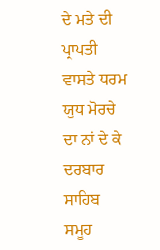ਦੇ ਮਤੇ ਦੀ ਪ੍ਰਾਪਤੀ ਵਾਸਤੇ ਧਰਮ ਯੁਧ ਮੋਰਚੇ ਦਾ ਨਾਂ ਦੇ ਕੇ ਦਰਬਾਰ ਸਾਹਿਬ ਸਮੂਹ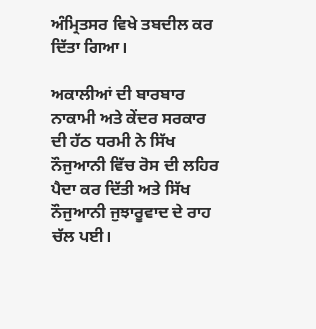ਅੰਮ੍ਰਿਤਸਰ ਵਿਖੇ ਤਬਦੀਲ ਕਰ ਦਿੱਤਾ ਗਿਆ।

ਅਕਾਲੀਆਂ ਦੀ ਬਾਰਬਾਰ ਨਾਕਾਮੀ ਅਤੇ ਕੇਂਦਰ ਸਰਕਾਰ ਦੀ ਹੱਠ ਧਰਮੀ ਨੇ ਸਿੱਖ ਨੌਜੁਆਨੀ ਵਿੱਚ ਰੋਸ ਦੀ ਲਹਿਰ ਪੈਦਾ ਕਰ ਦਿੱਤੀ ਅਤੇ ਸਿੱਖ ਨੌਜੁਆਨੀ ਜੁਝਾਰੂਵਾਦ ਦੇ ਰਾਹ ਚੱਲ ਪਈ।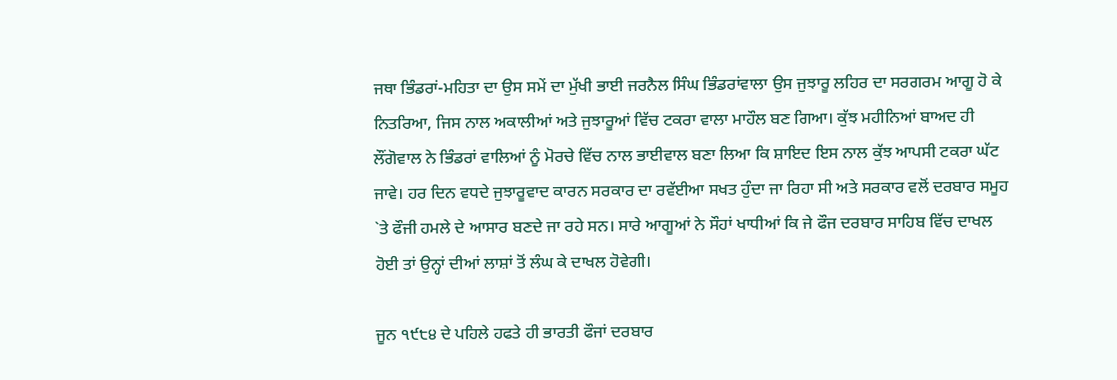ਜਥਾ ਭਿੰਡਰਾਂ-ਮਹਿਤਾ ਦਾ ਉਸ ਸਮੇਂ ਦਾ ਮੁੱਖੀ ਭਾਈ ਜਰਨੈਲ ਸਿੰਘ ਭਿੰਡਰਾਂਵਾਲਾ ਉਸ ਜੁਝਾਰੂ ਲਹਿਰ ਦਾ ਸਰਗਰਮ ਆਗੂ ਹੋ ਕੇ ਨਿਤਰਿਆ, ਜਿਸ ਨਾਲ ਅਕਾਲੀਆਂ ਅਤੇ ਜੁਝਾਰੂਆਂ ਵਿੱਚ ਟਕਰਾ ਵਾਲਾ ਮਾਹੌਲ ਬਣ ਗਿਆ। ਕੁੱਝ ਮਹੀਨਿਆਂ ਬਾਅਦ ਹੀ ਲੌਂਗੋਵਾਲ ਨੇ ਭਿੰਡਰਾਂ ਵਾਲਿਆਂ ਨੂੰ ਮੋਰਚੇ ਵਿੱਚ ਨਾਲ ਭਾਈਵਾਲ ਬਣਾ ਲਿਆ ਕਿ ਸ਼ਾਇਦ ਇਸ ਨਾਲ ਕੁੱਝ ਆਪਸੀ ਟਕਰਾ ਘੱਟ ਜਾਵੇ। ਹਰ ਦਿਨ ਵਧਦੇ ਜੁਝਾਰੂਵਾਦ ਕਾਰਨ ਸਰਕਾਰ ਦਾ ਰਵੱਈਆ ਸਖਤ ਹੁੰਦਾ ਜਾ ਰਿਹਾ ਸੀ ਅਤੇ ਸਰਕਾਰ ਵਲੋਂ ਦਰਬਾਰ ਸਮੂਹ `ਤੇ ਫੌਜੀ ਹਮਲੇ ਦੇ ਆਸਾਰ ਬਣਦੇ ਜਾ ਰਹੇ ਸਨ। ਸਾਰੇ ਆਗੂਆਂ ਨੇ ਸੌਹਾਂ ਖਾਧੀਆਂ ਕਿ ਜੇ ਫੌਜ ਦਰਬਾਰ ਸਾਹਿਬ ਵਿੱਚ ਦਾਖਲ ਹੋਈ ਤਾਂ ਉਨ੍ਹਾਂ ਦੀਆਂ ਲਾਸ਼ਾਂ ਤੋਂ ਲੰਘ ਕੇ ਦਾਖਲ ਹੋਵੇਗੀ।

ਜੂਨ ੧੯੮੪ ਦੇ ਪਹਿਲੇ ਹਫਤੇ ਹੀ ਭਾਰਤੀ ਫੌਜਾਂ ਦਰਬਾਰ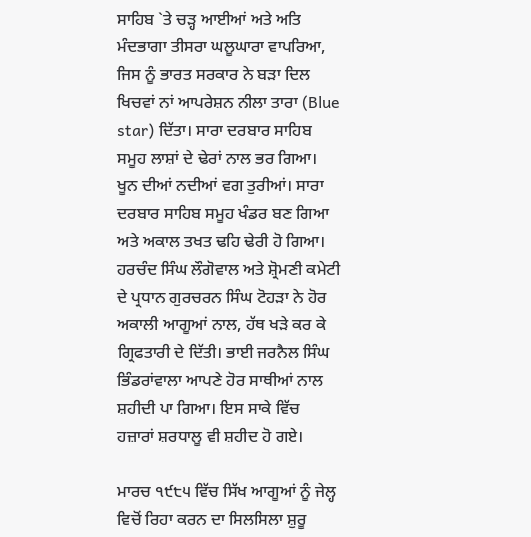ਸਾਹਿਬ `ਤੇ ਚੜ੍ਹ ਆਈਆਂ ਅਤੇ ਅਤਿ ਮੰਦਭਾਗਾ ਤੀਸਰਾ ਘਲੂਘਾਰਾ ਵਾਪਰਿਆ, ਜਿਸ ਨੂੰ ਭਾਰਤ ਸਰਕਾਰ ਨੇ ਬੜਾ ਦਿਲ ਖਿਚਵਾਂ ਨਾਂ ਆਪਰੇਸ਼ਨ ਨੀਲਾ ਤਾਰਾ (Blue star) ਦਿੱਤਾ। ਸਾਰਾ ਦਰਬਾਰ ਸਾਹਿਬ ਸਮੂਹ ਲਾਸ਼ਾਂ ਦੇ ਢੇਰਾਂ ਨਾਲ ਭਰ ਗਿਆ। ਖੂਨ ਦੀਆਂ ਨਦੀਆਂ ਵਗ ਤੁਰੀਆਂ। ਸਾਰਾ ਦਰਬਾਰ ਸਾਹਿਬ ਸਮੂਹ ਖੰਡਰ ਬਣ ਗਿਆ ਅਤੇ ਅਕਾਲ ਤਖਤ ਢਹਿ ਢੇਰੀ ਹੋ ਗਿਆ। ਹਰਚੰਦ ਸਿੰਘ ਲੌਗੋਵਾਲ ਅਤੇ ਸ਼੍ਰੋਮਣੀ ਕਮੇਟੀ ਦੇ ਪ੍ਰਧਾਨ ਗੁਰਚਰਨ ਸਿੰਘ ਟੋਹੜਾ ਨੇ ਹੋਰ ਅਕਾਲੀ ਆਗੂਆਂ ਨਾਲ, ਹੱਥ ਖੜੇ ਕਰ ਕੇ ਗ੍ਰਿਫਤਾਰੀ ਦੇ ਦਿੱਤੀ। ਭਾਈ ਜਰਨੈਲ ਸਿੰਘ ਭਿੰਡਰਾਂਵਾਲਾ ਆਪਣੇ ਹੋਰ ਸਾਥੀਆਂ ਨਾਲ ਸ਼ਹੀਦੀ ਪਾ ਗਿਆ। ਇਸ ਸਾਕੇ ਵਿੱਚ ਹਜ਼ਾਰਾਂ ਸ਼ਰਧਾਲੂ ਵੀ ਸ਼ਹੀਦ ਹੋ ਗਏ।

ਮਾਰਚ ੧੯੮੫ ਵਿੱਚ ਸਿੱਖ ਆਗੂਆਂ ਨੂੰ ਜੇਲ੍ਹ ਵਿਚੋਂ ਰਿਹਾ ਕਰਨ ਦਾ ਸਿਲਸਿਲਾ ਸ਼ੁਰੂ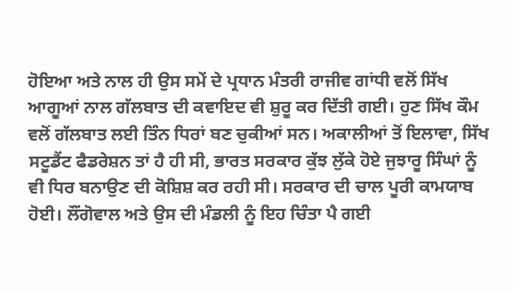ਹੋਇਆ ਅਤੇ ਨਾਲ ਹੀ ਉਸ ਸਮੇਂ ਦੇ ਪ੍ਰਧਾਨ ਮੰਤਰੀ ਰਾਜੀਵ ਗਾਂਧੀ ਵਲੋਂ ਸਿੱਖ ਆਗੂਆਂ ਨਾਲ ਗੱਲਬਾਤ ਦੀ ਕਵਾਇਦ ਵੀ ਸ਼ੁਰੂ ਕਰ ਦਿੱਤੀ ਗਈ। ਹੁਣ ਸਿੱਖ ਕੌਮ ਵਲੋਂ ਗੱਲਬਾਤ ਲਈ ਤਿੰਨ ਧਿਰਾਂ ਬਣ ਚੁਕੀਆਂ ਸਨ। ਅਕਾਲੀਆਂ ਤੋਂ ਇਲਾਵਾ, ਸਿੱਖ ਸਟੂਡੈਂਟ ਫੈਡਰੇਸ਼ਨ ਤਾਂ ਹੈ ਹੀ ਸੀ, ਭਾਰਤ ਸਰਕਾਰ ਕੁੱਝ ਲੁੱਕੇ ਹੋਏ ਜੁਝਾਰੂ ਸਿੰਘਾਂ ਨੂੰ ਵੀ ਧਿਰ ਬਨਾਉਣ ਦੀ ਕੋਸ਼ਿਸ਼ ਕਰ ਰਹੀ ਸੀ। ਸਰਕਾਰ ਦੀ ਚਾਲ ਪੂਰੀ ਕਾਮਯਾਬ ਹੋਈ। ਲੌਂਗੋਵਾਲ ਅਤੇ ਉਸ ਦੀ ਮੰਡਲੀ ਨੂੰ ਇਹ ਚਿੰਤਾ ਪੈ ਗਈ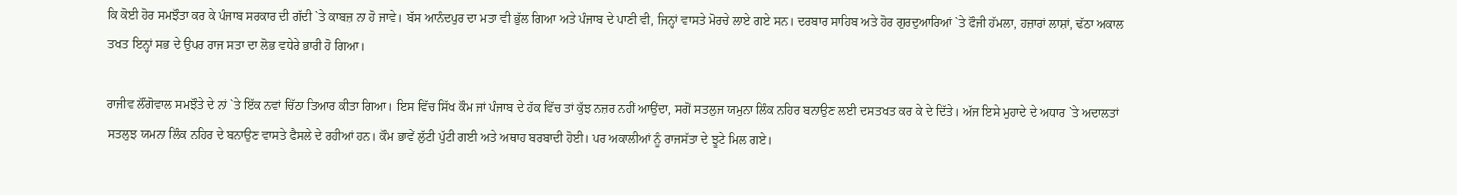ਕਿ ਕੋਈ ਹੋਰ ਸਮਝੌਤਾ ਕਰ ਕੇ ਪੰਜਾਬ ਸਰਕਾਰ ਦੀ ਗੱਦੀ `ਤੇ ਕਾਬਜ਼ ਨਾ ਹੋ ਜਾਵੇ। ਬੱਸ ਆਨੰਦਪੁਰ ਦਾ ਮਤਾ ਵੀ ਭੁੱਲ ਗਿਆ ਅਤੇ ਪੰਜਾਬ ਦੇ ਪਾਣੀ ਵੀ, ਜਿਨ੍ਹਾਂ ਵਾਸਤੇ ਮੋਰਚੇ ਲਾਏ ਗਏ ਸਨ। ਦਰਬਾਰ ਸਾਹਿਬ ਅਤੇ ਹੋਰ ਗੁਰਦੁਆਰਿਆਂ `ਤੇ ਫੌਜੀ ਹੱਮਲਾ, ਹਜ਼ਾਰਾਂ ਲਾਸ਼ਾਂ, ਢੱਠਾ ਅਕਾਲ ਤਖਤ ਇਨ੍ਹਾਂ ਸਭ ਦੇ ਉਪਰ ਰਾਜ ਸਤਾ ਦਾ ਲੋਭ ਵਧੇਰੇ ਭਾਰੀ ਹੋ ਗਿਆ।

ਰਾਜੀਵ ਲੌਂਗੋਵਾਲ ਸਮਝੌਤੇ ਦੇ ਨਾਂ `ਤੇ ਇੱਕ ਨਵਾਂ ਚਿੱਠਾ ਤਿਆਰ ਕੀਤਾ ਗਿਆ। ਇਸ ਵਿੱਚ ਸਿੱਖ ਕੌਮ ਜਾਂ ਪੰਜਾਬ ਦੇ ਹੱਕ ਵਿੱਚ ਤਾਂ ਕੁੱਝ ਨਜ਼ਰ ਨਹੀਂ ਆਉਂਦਾ, ਸਗੋਂ ਸਤਲੁਜ ਯਮੁਨਾ ਲਿੰਕ ਨਹਿਰ ਬਨਾਉਣ ਲਈ ਦਸਤਖਤ ਕਰ ਕੇ ਦੇ ਦਿੱਤੇ। ਅੱਜ ਇਸੇ ਮੁਹਾਦੇ ਦੇ ਅਧਾਰ `ਤੇ ਅਦਾਲਤਾਂ ਸਤਲੁਝ ਯਮਨਾ ਲਿੰਕ ਨਹਿਰ ਦੇ ਬਨਾਉਣ ਵਾਸਤੇ ਫੈਸਲੇ ਦੇ ਰਹੀਆਂ ਹਨ। ਕੌਮ ਭਾਵੇਂ ਲੁੱਟੀ ਪੁੱਟੀ ਗਈ ਅਤੇ ਅਥਾਹ ਬਰਬਾਦੀ ਹੋਈ। ਪਰ ਅਕਾਲੀਆਂ ਨੂੰ ਰਾਜਸੱਤਾ ਦੇ ਝੂਟੇ ਮਿਲ ਗਏ।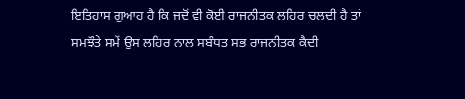ਇਤਿਹਾਸ ਗੁਆਹ ਹੈ ਕਿ ਜਦੋਂ ਵੀ ਕੋਈ ਰਾਜਨੀਤਕ ਲਹਿਰ ਚਲਦੀ ਹੈ ਤਾਂ ਸਮਝੌਤੇ ਸਮੇਂ ਉਸ ਲਹਿਰ ਨਾਲ ਸਬੰਧਤ ਸਭ ਰਾਜਨੀਤਕ ਕੈਦੀ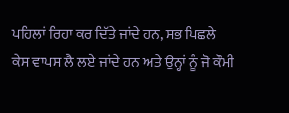ਪਹਿਲਾਂ ਰਿਹਾ ਕਰ ਦਿੱਤੇ ਜਾਂਦੇ ਹਨ, ਸਭ ਪਿਛਲੇ ਕੇਸ ਵਾਪਸ ਲੈ ਲਏ ਜਾਂਦੇ ਹਨ ਅਤੇ ਉਨ੍ਹਾਂ ਨੂੰ ਜੋ ਕੌਮੀ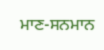ਮਾਣ-ਸਨਮਾਨ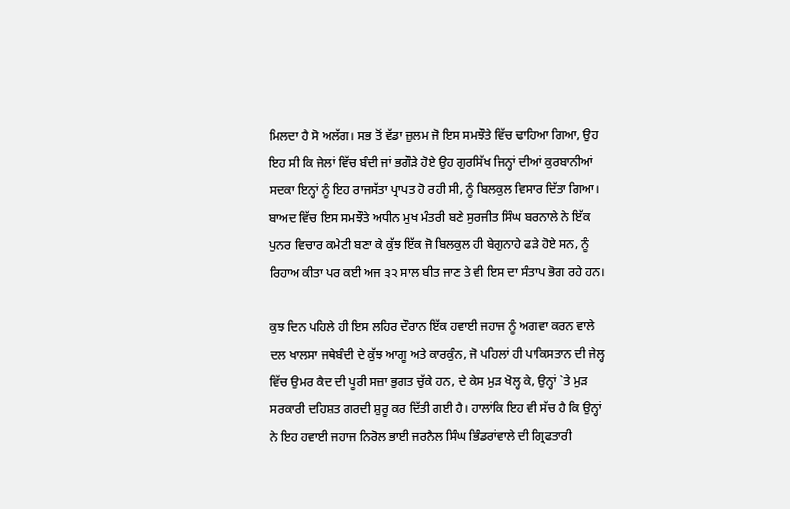ਮਿਲਦਾ ਹੈ ਸੋ ਅਲੱਗ। ਸਭ ਤੋਂ ਵੱਡਾ ਜ਼ੁਲਮ ਜੋ ਇਸ ਸਮਝੌਤੇ ਵਿੱਚ ਢਾਹਿਆ ਗਿਆ, ਉਹ ਇਹ ਸੀ ਕਿ ਜੇਲਾਂ ਵਿੱਚ ਬੰਦੀ ਜਾਂ ਭਗੌੜੇ ਹੋਏ ਉਹ ਗੁਰਸਿੱਖ ਜਿਨ੍ਹਾਂ ਦੀਆਂ ਕੁਰਬਾਨੀਆਂ ਸਦਕਾ ਇਨ੍ਹਾਂ ਨੂੰ ਇਹ ਰਾਜਸੱਤਾ ਪ੍ਰਾਪਤ ਹੋ ਰਹੀ ਸੀ, ਨੂੰ ਬਿਲਕੁਲ ਵਿਸਾਰ ਦਿੱਤਾ ਗਿਆ। ਬਾਅਦ ਵਿੱਚ ਇਸ ਸਮਝੌਤੇ ਅਧੀਨ ਮੁਖ ਮੰਤਰੀ ਬਣੇ ਸੁਰਜੀਤ ਸਿੰਘ ਬਰਨਾਲੇ ਨੇ ਇੱਕ ਪੁਨਰ ਵਿਚਾਰ ਕਮੇਟੀ ਬਣਾ ਕੇ ਕੁੱਝ ਇੱਕ ਜੋ ਬਿਲਕੁਲ ਹੀ ਬੇਗੁਨਾਹੇ ਫੜੇ ਹੋਏ ਸਨ, ਨੂੰ ਰਿਹਾਅ ਕੀਤਾ ਪਰ ਕਈ ਅਜ ੩੨ ਸਾਲ ਬੀਤ ਜਾਣ ਤੇ ਵੀ ਇਸ ਦਾ ਸੰਤਾਪ ਭੋਗ ਰਹੇ ਹਨ।

ਕੁਝ ਦਿਨ ਪਹਿਲੇ ਹੀ ਇਸ ਲਹਿਰ ਦੌਰਾਨ ਇੱਕ ਹਵਾਈ ਜਹਾਜ ਨੂੰ ਅਗਵਾ ਕਰਨ ਵਾਲੇ ਦਲ ਖਾਲਸਾ ਜਥੇਬੰਦੀ ਦੇ ਕੁੱਝ ਆਗੂ ਅਤੇ ਕਾਰਕੁੰਨ, ਜੋ ਪਹਿਲਾਂ ਹੀ ਪਾਕਿਸਤਾਨ ਦੀ ਜੇਲ੍ਹ ਵਿੱਚ ਉਮਰ ਕੈਦ ਦੀ ਪੂਰੀ ਸਜ਼ਾ ਭੁਗਤ ਚੁੱਕੇ ਹਨ, ਦੇ ਕੇਸ ਮੁੜ ਖੋਲ੍ਹ ਕੇ, ਉਨ੍ਹਾਂ `ਤੇ ਮੁੜ ਸਰਕਾਰੀ ਦਹਿਸ਼ਤ ਗਰਦੀ ਸ਼ੁਰੂ ਕਰ ਦਿੱਤੀ ਗਈ ਹੈ। ਹਾਲਾਂਕਿ ਇਹ ਵੀ ਸੱਚ ਹੈ ਕਿ ਉਨ੍ਹਾਂ ਨੇ ਇਹ ਹਵਾਈ ਜਹਾਜ ਨਿਰੋਲ ਭਾਈ ਜਰਨੈਲ ਸਿੰਘ ਭਿੰਡਰਾਂਵਾਲੇ ਦੀ ਗ੍ਰਿਫਤਾਰੀ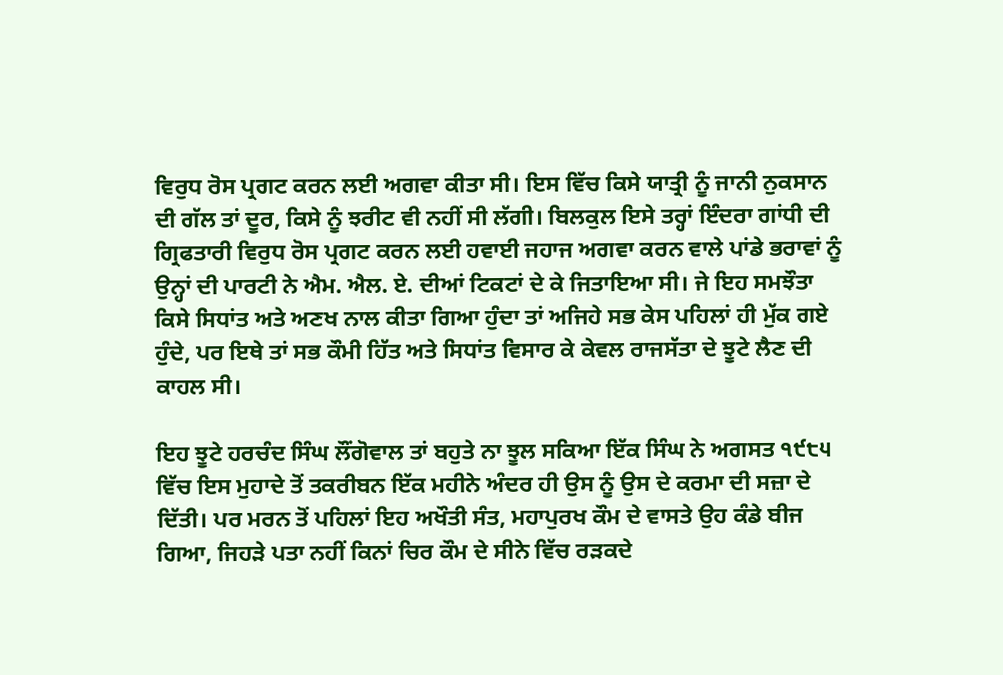ਵਿਰੁਧ ਰੋਸ ਪ੍ਰਗਟ ਕਰਨ ਲਈ ਅਗਵਾ ਕੀਤਾ ਸੀ। ਇਸ ਵਿੱਚ ਕਿਸੇ ਯਾਤ੍ਰੀ ਨੂੰ ਜਾਨੀ ਨੁਕਸਾਨ ਦੀ ਗੱਲ ਤਾਂ ਦੂਰ, ਕਿਸੇ ਨੂੰ ਝਰੀਟ ਵੀ ਨਹੀਂ ਸੀ ਲੱਗੀ। ਬਿਲਕੁਲ ਇਸੇ ਤਰ੍ਹਾਂ ਇੰਦਰਾ ਗਾਂਧੀ ਦੀ ਗ੍ਰਿਫਤਾਰੀ ਵਿਰੁਧ ਰੋਸ ਪ੍ਰਗਟ ਕਰਨ ਲਈ ਹਵਾਈ ਜਹਾਜ ਅਗਵਾ ਕਰਨ ਵਾਲੇ ਪਾਂਡੇ ਭਰਾਵਾਂ ਨੂੰ ਉਨ੍ਹਾਂ ਦੀ ਪਾਰਟੀ ਨੇ ਐਮ. ਐਲ. ਏ. ਦੀਆਂ ਟਿਕਟਾਂ ਦੇ ਕੇ ਜਿਤਾਇਆ ਸੀ। ਜੇ ਇਹ ਸਮਝੌਤਾ ਕਿਸੇ ਸਿਧਾਂਤ ਅਤੇ ਅਣਖ ਨਾਲ ਕੀਤਾ ਗਿਆ ਹੁੰਦਾ ਤਾਂ ਅਜਿਹੇ ਸਭ ਕੇਸ ਪਹਿਲਾਂ ਹੀ ਮੁੱਕ ਗਏ ਹੁੰਦੇ, ਪਰ ਇਥੇ ਤਾਂ ਸਭ ਕੌਮੀ ਹਿੱਤ ਅਤੇ ਸਿਧਾਂਤ ਵਿਸਾਰ ਕੇ ਕੇਵਲ ਰਾਜਸੱਤਾ ਦੇ ਝੂਟੇ ਲੈਣ ਦੀ ਕਾਹਲ ਸੀ।

ਇਹ ਝੂਟੇ ਹਰਚੰਦ ਸਿੰਘ ਲੌਂਗੋਵਾਲ ਤਾਂ ਬਹੁਤੇ ਨਾ ਝੂਲ ਸਕਿਆ ਇੱਕ ਸਿੰਘ ਨੇ ਅਗਸਤ ੧੯੮੫ ਵਿੱਚ ਇਸ ਮੁਹਾਦੇ ਤੋਂ ਤਕਰੀਬਨ ਇੱਕ ਮਹੀਨੇ ਅੰਦਰ ਹੀ ਉਸ ਨੂੰ ਉਸ ਦੇ ਕਰਮਾ ਦੀ ਸਜ਼ਾ ਦੇ ਦਿੱਤੀ। ਪਰ ਮਰਨ ਤੋਂ ਪਹਿਲਾਂ ਇਹ ਅਖੌਤੀ ਸੰਤ, ਮਹਾਪੁਰਖ ਕੌਮ ਦੇ ਵਾਸਤੇ ਉਹ ਕੰਡੇ ਬੀਜ ਗਿਆ, ਜਿਹੜੇ ਪਤਾ ਨਹੀਂ ਕਿਨਾਂ ਚਿਰ ਕੌਮ ਦੇ ਸੀਨੇ ਵਿੱਚ ਰੜਕਦੇ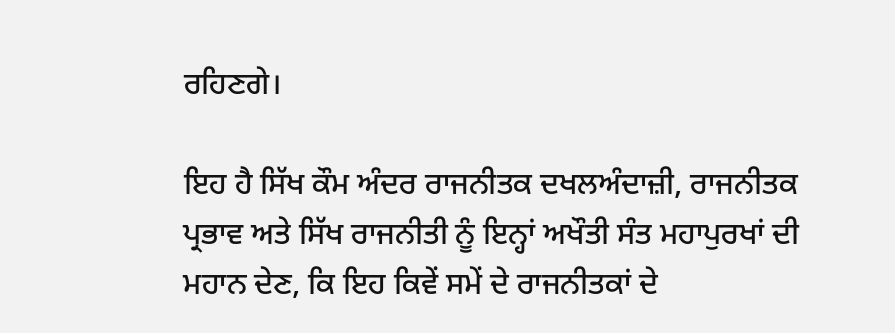ਰਹਿਣਗੇ।

ਇਹ ਹੈ ਸਿੱਖ ਕੌਮ ਅੰਦਰ ਰਾਜਨੀਤਕ ਦਖਲਅੰਦਾਜ਼ੀ, ਰਾਜਨੀਤਕ ਪ੍ਰਭਾਵ ਅਤੇ ਸਿੱਖ ਰਾਜਨੀਤੀ ਨੂੰ ਇਨ੍ਹਾਂ ਅਖੌਤੀ ਸੰਤ ਮਹਾਪੁਰਖਾਂ ਦੀ ਮਹਾਨ ਦੇਣ, ਕਿ ਇਹ ਕਿਵੇਂ ਸਮੇਂ ਦੇ ਰਾਜਨੀਤਕਾਂ ਦੇ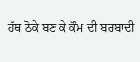ਹੱਥ ਠੋਕੇ ਬਣ ਕੇ ਕੌਮ ਦੀ ਬਰਬਾਦੀ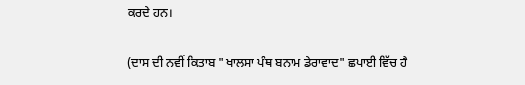ਕਰਦੇ ਹਨ।

(ਦਾਸ ਦੀ ਨਵੀਂ ਕਿਤਾਬ "ਖਾਲਸਾ ਪੰਥ ਬਨਾਮ ਡੇਰਾਵਾਦ" ਛਪਾਈ ਵਿੱਚ ਹੈ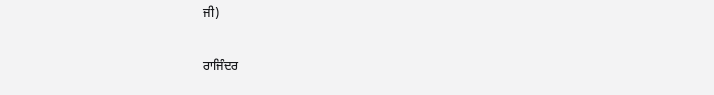ਜੀ)

ਰਾਜਿੰਦਰ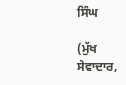ਸਿੰਘ

(ਮੁੱਖ ਸੇਵਾਦਾਰ,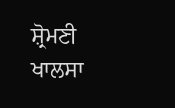ਸ਼੍ਰੋਮਣੀ ਖਾਲਸਾ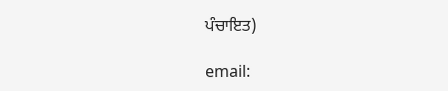ਪੰਚਾਇਤ)

email: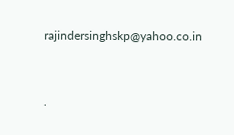rajindersinghskp@yahoo.co.in




.